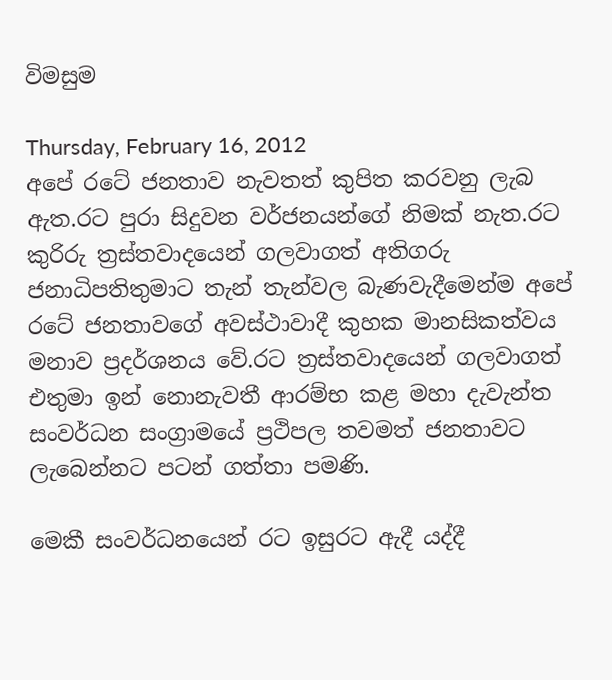විමසුම

Thursday, February 16, 2012
අපේ රටේ ජනතාව නැවතත් කුපිත කරවනු ලැබ ඇත.රට පුරා සිදුවන වර්ජනයන්ගේ නිමක් නැත.රට කුරිරු ත්‍රස්තවාදයෙන් ගලවාගත් අතිගරු ජනාධිපතිතුමාට තැන් තැන්වල බැණවැදීමෙන්ම අපේ රටේ ජනතාවගේ අවස්ථාවාදී කුහක මානසිකත්වය මනාව ප්‍රදර්ශනය වේ.රට ත්‍රස්තවාදයෙන් ගලවාගත් එතුමා ඉන් නොනැවතී ආරම්භ කළ මහා දැවැන්ත සංවර්ධන සංග්‍රාමයේ ප්‍රථිපල තවමත් ජනතාවට ලැබෙන්නට පටන් ගත්තා පමණි.

මෙකී සංවර්ධනයෙන් රට ඉසුරට ඇදී යද්දී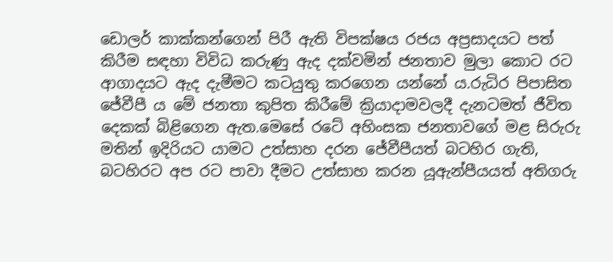ඩොලර් කාක්කන්ගෙන් පිරී ඇති විපක්ෂය රජය අප්‍රසාදයට පත් කිරීම සඳහා විවිධ කරුණු ඇද දක්වමින් ජනතාව මුලා කොට රට ආගාදයට ඇද දැමීමට කටයුතු කරගෙන යන්නේ ය.රුධිර පිපාසිත ජේවීපී ය මේ ජනතා කුපිත කිරීමේ ක්‍රියාදාමවලදී දැනටමත් ජීවිත දෙකක් බිළිගෙන ඇත.මෙසේ රටේ අහිංසක ජනතාවගේ මළ සිරුරු මතින් ඉදිරියට යාමට උත්සාහ දරන ජේවීපීයත් බටහිර ගැති, බටහිරට අප රට පාවා දීමට උත්සාහ කරන යූඇන්පීයයත් අතිගරු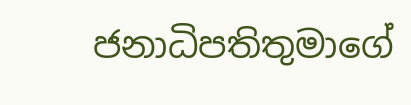ජනාධිපතිතුමාගේ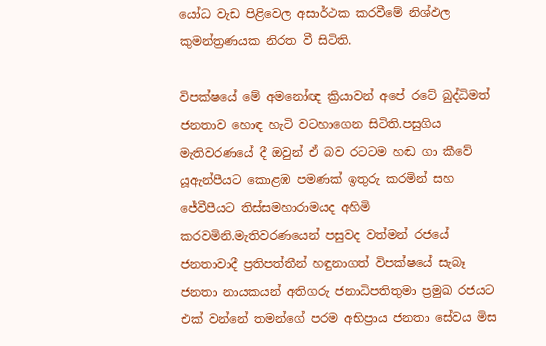යෝධ වැඩ පිළිවෙල අසාර්ථක කරවීමේ නිශ්ඵල කුමන්ත්‍රණයක නිරත වී සිටිති.

විපක්ෂයේ මේ අමනෝඥ ක්‍රියාවන් අපේ රටේ බුද්ධිමත් ජනතාව හොඳ හැටි වටහාගෙන සිටිති.පසුගිය මැතිවරණයේ දී ඔවුන් ඒ බව රටටම හඬ ගා කීවේ යූඇන්පී‍යට කොළඹ පමණක් ඉතුරු කරමින් සහ ජේවීපීයට තිස්සමහාරාමයද අහිමි කරවමිනි.මැතිවරණයෙන් පසුවද වත්මන් රජයේ ජනතාවාදී ප්‍රතිපත්තීන් හඳුනාගත් විපක්ෂයේ සැබෑ ජනතා නායකයන් අතිගරු ජනාධිපතිතුමා ප්‍රමුඛ රජයට එක් වන්නේ තමන්ගේ පරම අභිප්‍රාය ජනතා සේවය මිස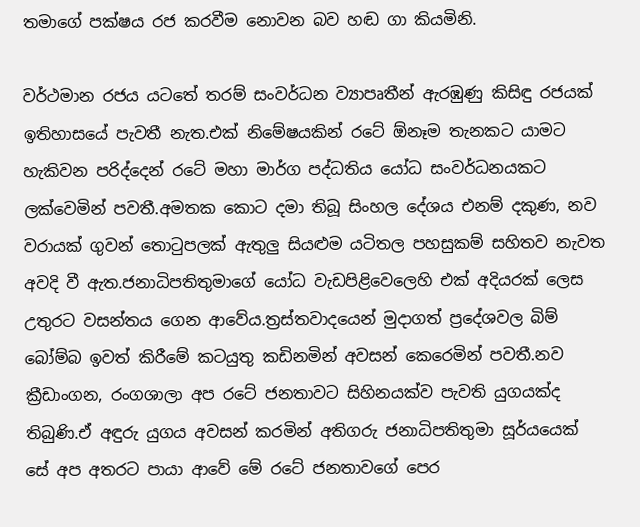තමාගේ පක්ෂය රජ කරවීම නොවන බව හඬ ගා කියමිනි.

වර්ථමාන රජය යටතේ තරම් සංවර්ධන ව්‍යාපෘතීන් ඇරඹුණු කිසිඳු රජයක් ඉතිහාසයේ පැවතී නැත.එක් නිමේෂයකින් රටේ ඕනෑම තැනකට යාමට හැකිවන පරිද්දෙන් රටේ මහා මාර්ග පද්ධතිය යෝධ සංවර්ධනයකට ලක්වෙමින් පවතී.අමතක කොට දමා තිබූ සිංහල දේශය එනම් දකුණ, නව වරායක් ගුවන් තොටුපලක් ඇතුලු සියළුම යටිතල පහසුකම් සහිතව නැවත අවදි වී ඇත.ජනාධිපතිතුමාගේ යෝධ වැඩපිළිවෙලෙහි එක් අදියරක් ලෙස උතුරට වසන්තය ගෙන ආවේය.ත්‍රස්තවාදයෙන් මුදාගත් ප්‍රදේශවල බිම් බෝම්බ ඉවත් කිරීමේ කටයුතු කඩිනමින් අවසන් කෙරෙමින් පවතී.නව ක්‍රීඩාංගන, රංගශාලා අප රටේ ජනතාවට සිහිනයක්ව පැවති යුගයක්ද තිබුණි.ඒ අඳුරු යුගය අවසන් කරමින් අතිගරු ජනාධිපතිතුමා සූර්යයෙක් සේ අප අතරට පායා ආවේ මේ රටේ ජනතාවගේ පෙර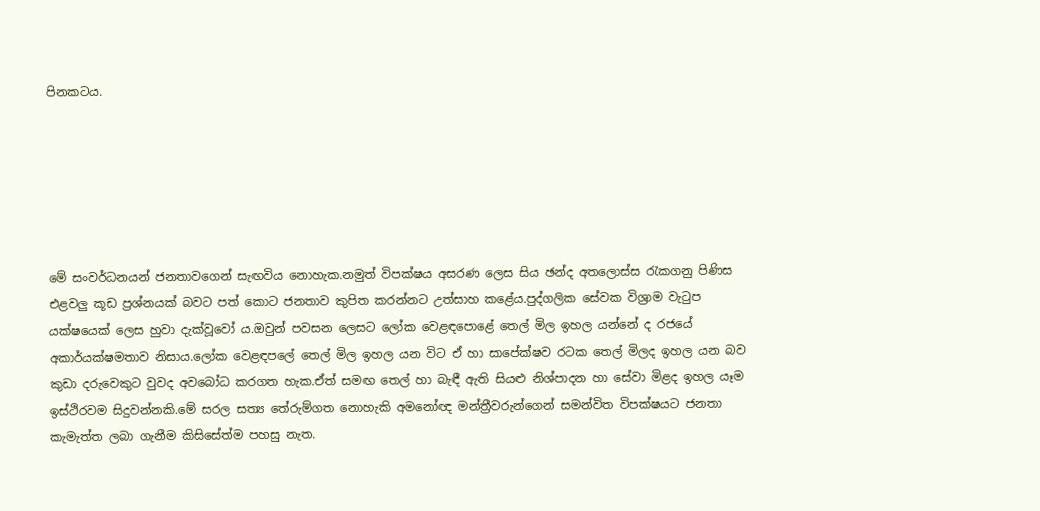පිනකටය.






මේ සංවර්ධනයන් ජනතාවගෙන් සැඟවිය නොහැක.නමුත් විපක්ෂය අසරණ ලෙස සිය ඡන්ද අතලොස්ස රැකගනු පිණිස එළවලු කූඩ ප්‍රශ්නයක් බවට පත් කොට ජනතාව කුපිත කරන්නට උත්සාහ කළේය.පුද්ගලික සේවක විශ්‍රාම වැටුප යක්ෂයෙක් ලෙස හුවා දැක්වූවෝ ය.ඔවුන් පවසන ලෙසට ලෝක වෙළඳපොළේ තෙල් මිල ඉහල යන්නේ ද රජයේ අකාර්යක්ෂමතාව නිසාය.ලෝක වෙළඳපලේ තෙල් මිල ඉහල යන විට ඒ හා සාපේක්ෂව රටක තෙල් මිලද ඉහල යන බව කුඩා දරුවෙකුට වුවද අවබෝධ කරගත හැක.ඒත් සමඟ තෙල් හා බැඳී ඇති සියළු නිශ්පාදන හා සේවා මිළද ඉහල යෑම ඉස්ථිරවම සිදුවන්නකි.මේ සරල සත්‍ය තේරුම්ගත නොහැකි අමනෝඥ මන්ත්‍රීවරුන්ගෙන් සමන්විත විපක්ෂයට ජනතා කැමැත්ත ලබා ගැනීම කිසිසේත්ම පහසු නැත.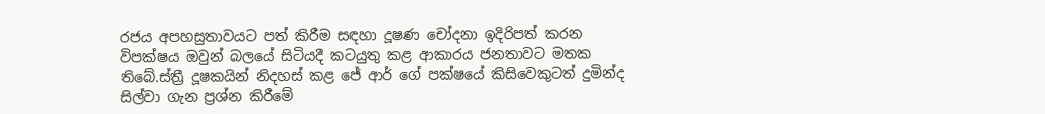රජය අපහසුතාවයට පත් කිරීම සඳහා දූෂණ චෝදනා ඉදිරිපත් කරන විපක්ෂය ඔවුන් බලයේ සිටියදී කටයුතු කළ ආකාරය ජනතාවට මතක තිබේ.ස්ත්‍රී දූෂකයින් නිදහස් කළ ජේ ආර් ගේ පක්ෂයේ කිසිවෙකුටත් දුමින්ද සිල්වා ගැන ප්‍රශ්න කිරීමේ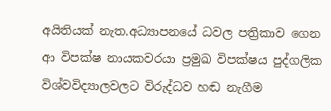අයිතියක් නැත.අධ්‍යාපනයේ ධවල පත්‍රිකාව ගෙන ආ විපක්ෂ නායකවරයා ප්‍රමුඛ විපක්ෂය පුද්ගලික විශ්වවිද්‍යාලවලට විරුද්ධව හඬ නැගීම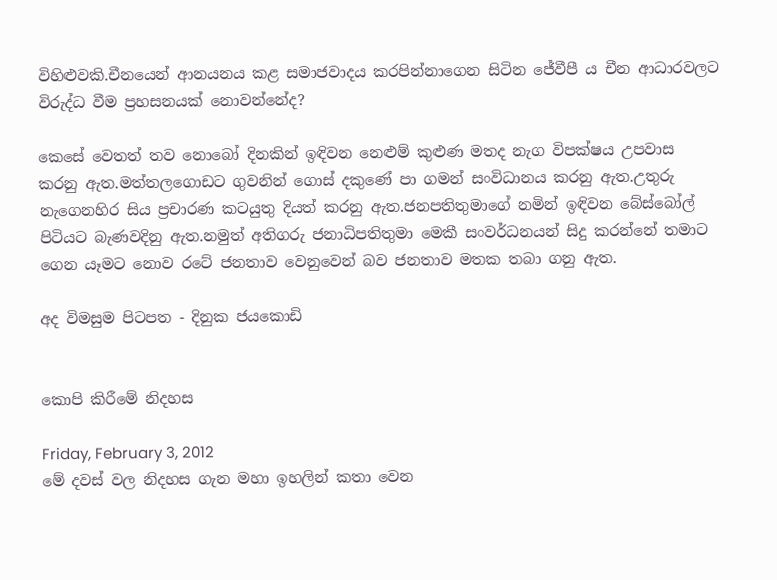විහිළුවකි.චීනයෙන් ආනයනය කළ සමාජවාදය කරපින්නාගෙන සිටින ජේවීපී ය චීන ආධාරවලට විරුද්ධ වීම ප්‍රහසනයක් නොවන්නේද?

කෙසේ වෙතත් තව නොබෝ දිනකින් ඉඳිවන නෙළුම් කුළුණ මතද නැග විපක්ෂය උපවාස කරනු ඇත.මත්තලගොඩට ගුවනින් ගොස් දකුණේ පා ගමන් සංවිධානය කරනු ඇත.උතුරු නැගෙනහිර සිය ප්‍රචාරණ කටයුතු දියත් කරනු ඇත.ජනපතිතුමාගේ නමින් ඉඳිවන බේස්බෝල් පිටියට බැණවදිනු ඇත.නමුත් අතිගරු ජනාධිපතිතුමා මෙකී සංවර්ධනයන් සිදු කරන්නේ තමාට ගෙන යෑමට නොව රටේ ජනතාව වෙනුවෙන් බව ජනතාව මතක තබා ගනු ඇත.

අද විමසුම පිටපත - දිනුක ජයකොඩි


කොපි කිරීමේ නිදහස

Friday, February 3, 2012
මේ දවස් වල නිදහස ගැන මහා ඉහලින් කතා වෙන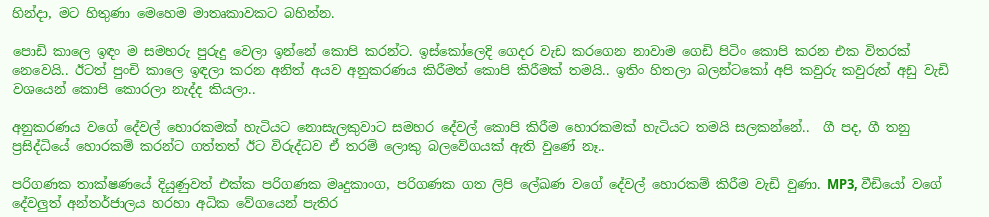හින්දා, මට හිතුණා මෙහෙම මාතෘකාවකට බහින්න.

පොඩි කාලෙ ඉඳං ම සමහරු පුරුදු වෙලා ඉන්නේ කොපි කරන්ට. ඉස්කෝලෙදි ගෙදර වැඩ කරගෙන නාවාම ගෙඩි පිටිං කොපි කරන එක විතරක් නෙවෙයි.. ඊටත් පුංචි කාලෙ ඉඳලා කරන අනිත් අයව අනුකරණය කිරීමත් කොපි කිරීමක් තමයි.. ඉතිං හිතලා බලන්ටකෝ අපි කවුරු කවුරුත් අඩු වැඩි වශයෙන් කොපි කොරලා නැද්ද කියලා..

අනුකරණය වගේ දේවල් හොරකමක් හැටියට නොසැලකුවාට සමහර දේවල් කොපි කිරීම හොරකමක් හැටියට තමයි සලකන්නේ..  ගී පද, ගී තනු ප්‍රසිද්ධියේ හොරකම් කරන්ට ගත්තත් ඊට විරුද්ධව ඒ තරම් ලොකු බලවේගයක් ඇති වුණේ නෑ..

පරිගණක තාක්ෂණයේ දියුණුවත් එක්ක පරිගණක මෘදුකාංග, පරිගණක ගත ලිපි ලේඛණ වගේ දේවල් හොරකම් කිරීම වැඩි වුණා. MP3, වීඩියෝ වගේ දේවලුත් අන්තර්ජාලය හරහා අධික වේගයෙන් පැතිර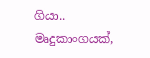ගියා..
මෘදුකාංගයක්,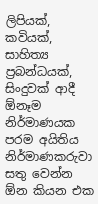ලිපියක්, කවියක්, සාහිත්‍ය ප්‍රබන්ධයක්, සිංදුවක් ආදී ඕනෑම නිර්මාණයක පරම අයිතිය නිර්මාණකරුවා සතු වෙන්න ඕන කියන එක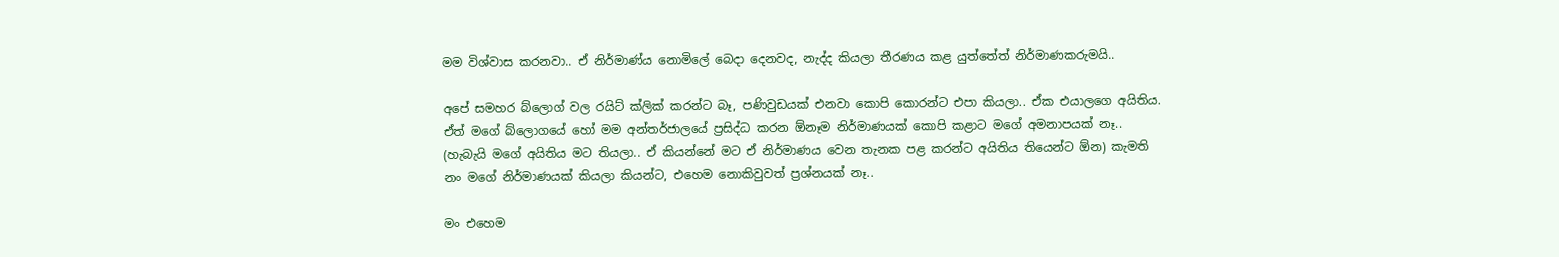මම විශ්වාස කරනවා.. ඒ නිර්මාණ්ය නොමිලේ බෙදා දෙනවද, නැද්ද කියලා තීරණය කළ යුත්තේත් නිර්මාණකරුමයි..

අපේ සමහර බ්ලොග් වල රයිට් ක්ලික් කරන්ට බෑ, පණිවුඩයක් එනවා කොපි කොරන්ට එපා කියලා.. ඒක එයාලගෙ අයිතිය. ඒත් මගේ බ්ලොගයේ හෝ මම අන්තර්ජාලයේ ප්‍රසිද්ධ කරන ඕනෑම නිර්මාණයක් කොපි කළාට මගේ අමනාපයක් නෑ.. (හැබැයි මගේ අයිතිය මට තියලා.. ඒ කියන්නේ මට ඒ නිර්මාණය වෙන තැනක පළ කරන්ට අයිතිය තියෙන්ට ඕන) කැමති නං මගේ නිර්මාණයක් කියලා කියන්ට, එහෙම නොකිවුවත් ප්‍රශ්නයක් නෑ..

මං එහෙම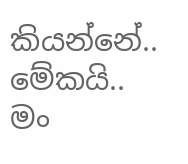කියන්නේ.. මේකයි.. මං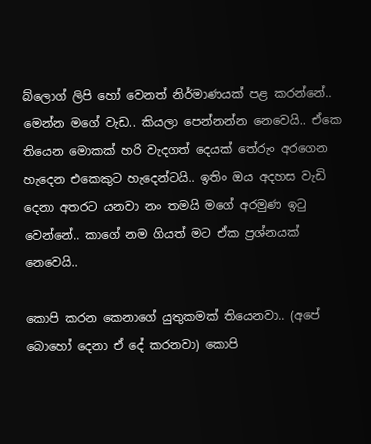බ්ලොග් ලිපි හෝ වෙනත් නිර්මාණයක් පළ කරන්නේ.. මෙන්න මගේ වැඩ.. කියලා පෙන්නන්න නෙවෙයි.. ඒකෙ තියෙන මොකක් හරි වැදගත් දෙයක් තේරුං අරගෙන හැදෙන එකෙකුට හැදෙන්ටයි.. ඉතිං ඔය අදහස වැඩි දෙනා අතරට යනවා නං තමයි මගේ අරමුණ ඉටු වෙන්නේ.. කාගේ නම ගියත් මට ඒක ප්‍රශ්නයක් නෙවෙයි..

කොපි කරන කෙනාගේ යුතුකමක් තියෙනවා.. (අපේ බොහෝ දෙනා ඒ දේ කරනවා) කොපි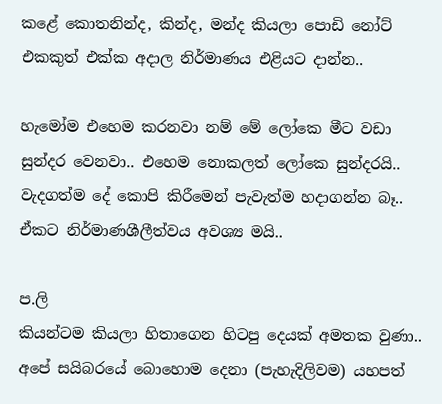කළේ කොතනින්ද, කින්ද, මන්ද කියලා පොඩි නෝට් එකකුත් එක්ක අදාල නිර්මාණය එළියට දාන්න..

හැමෝම එහෙම කරනවා නම් මේ ලෝකෙ මීට වඩා සුන්දර වෙනවා.. එහෙම නොකලත් ලෝකෙ සුන්දරයි..
වැදගත්ම දේ කොපි කිරීමෙන් පැවැත්ම හදාගන්න බෑ.. ඒකට නිර්මාණශීලීත්වය අවශ්‍ය මයි..

ප.ලි
කියන්ටම කියලා හිතාගෙන හිටපු දෙයක් අමතක වුණා.. අපේ සයිබරයේ බොහොම දෙනා (පැහැදිලිවම) යහපත්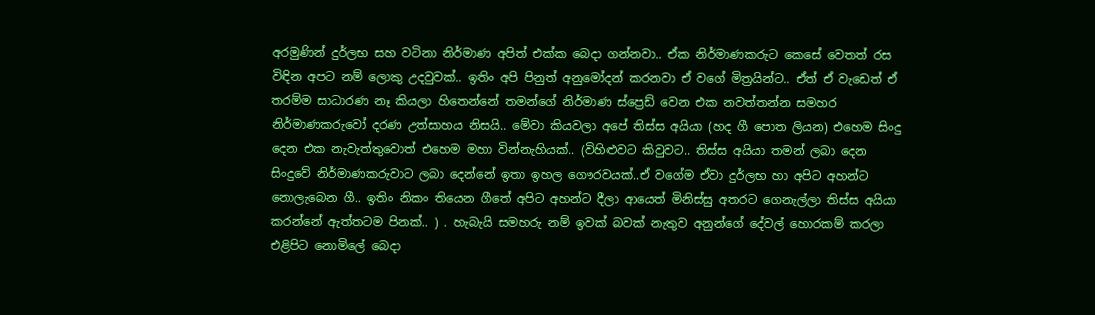අරමුණින් දුර්ලභ සහ වටිනා නිර්මාණ අපිත් එක්ක බෙදා ගන්නවා.. ඒක නිර්මාණකරුට කෙසේ වෙතත් රස විඳින අපට නම් ලොකු උදවුවක්.. ඉතිං අපි පිනුත් අනුමෝදන් කරනවා ඒ වගේ මිත්‍රයින්ට.. ඒත් ඒ වැඩෙත් ඒ තරම්ම සාධාරණ නෑ කියලා හිතෙන්නේ තමන්ගේ නිර්මාණ ස්ප්‍රෙඩ් වෙන එක නවත්තන්න සමහර නිර්මාණකරුවෝ දරණ උත්සාහය නිසයි.. මේවා කියවලා අපේ තිස්ස අයියා (හද ගී පොත ලියන) එහෙම සිංදු දෙන එක නැවැත්තුවොත් එහෙම මහා වින්නැහියක්.. (විහිළුවට කිවුවට.. තිස්ස අයියා තමන් ලබා දෙන සිංදුවේ නිර්මාණකරුවාට ලබා දෙන්නේ ඉතා ඉහල ගෞරවයක්..ඒ වගේම ඒවා දුර්ලභ හා අපිට අහන්ට නොලැබෙන ගී.. ඉතිං නිකං තියෙන ගීතේ අපිට අහන්ට දීලා ආයෙත් මිනිස්සු අතරට ගෙනැල්ලා තිස්ස අයියා කරන්නේ ඇත්තටම පිනක්.. ) . හැබැයි සමහරු නම් ඉවක් බවක් නැතුව අනුන්ගේ දේවල් හොරකම් කරලා එළිපිට නොමිලේ බෙදා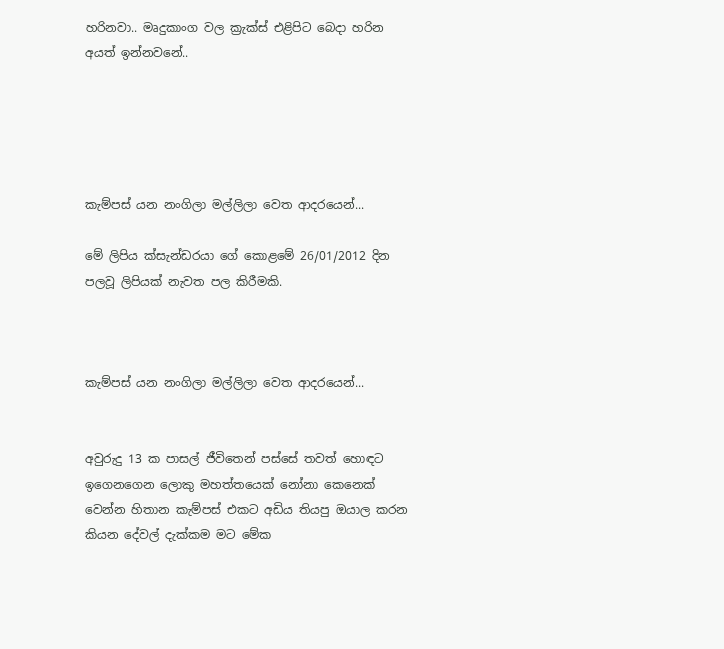හරිනවා.. මෘදුකාංග වල ක්‍රැක්ස් එළිපිට බෙදා හරින අයත් ඉන්නවනේ..





කැම්පස් යන නංගිලා මල්ලිලා වෙත ආදරයෙන්...

මේ ලිපිය ක්සැන්ඩරයා ගේ කොළමේ 26/01/2012 දින පලවූ ලිපියක් නැවත පල කිරීමකි.



කැම්පස් යන නංගිලා මල්ලිලා වෙත ආදරයෙන්...


අවුරුදු 13 ක පාසල් ජීවිතෙන් පස්සේ තවත් හොඳට ඉගෙනගෙන ලොකු මහත්තයෙක් නෝනා කෙනෙක් වෙන්න හිතාන කැම්පස් එකට අඩිය තියපු ඔයාල කරන කියන දේවල් දැක්කම මට මේක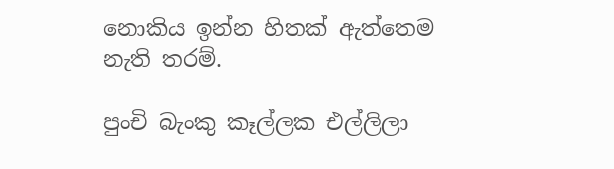නොකිය ඉන්න හිතක් ඇත්තෙම නැති තරම්.

පුංචි බැංකු කෑල්ලක එල්ලිලා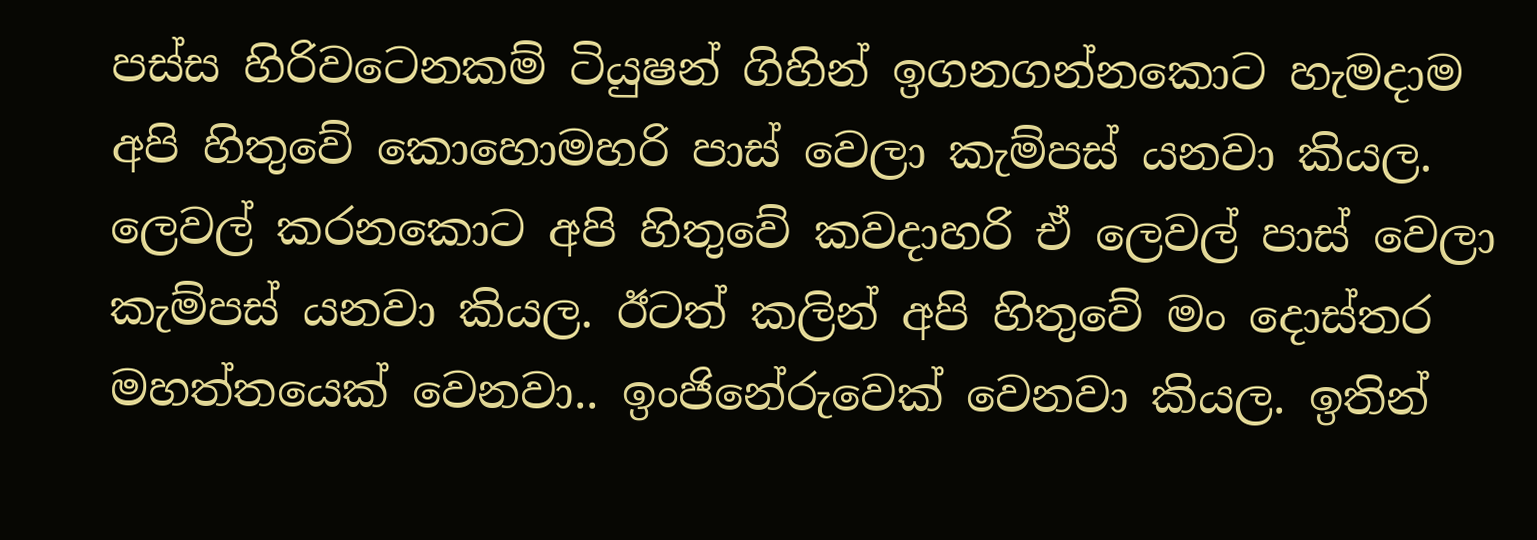පස්ස හිරිවටෙනකම් ටියුෂන් ගිහින් ඉගනගන්නකොට හැමදාම අපි හිතුවේ කොහොමහරි පාස් වෙලා කැම්පස් යනවා කියල. ලෙවල් කරනකොට අපි හිතුවේ කවදාහරි ඒ ලෙවල් පාස් වෙලා කැම්පස් යනවා කියල. ඊටත් කලින් අපි හිතුවේ මං දොස්තර මහත්තයෙක් වෙනවා.. ඉංජිනේරුවෙක් වෙනවා කියල. ඉතින්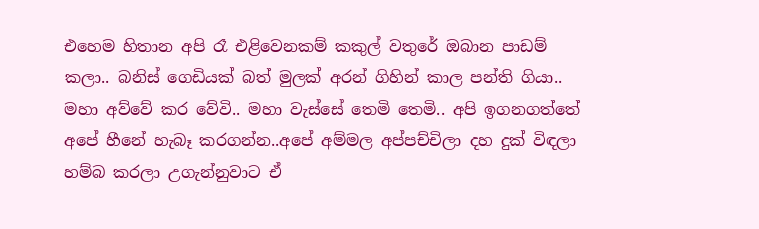එහෙම හිතාන අපි රෑ එළිවෙනකම් කකුල් වතුරේ ඔබාන පාඩම් කලා.. බනිස් ගෙඩියක් බත් මුලක් අරන් ගිහින් කාල පන්ති ගියා.. මහා අව්වේ කර වේවි.. මහා වැස්සේ තෙමි තෙමි.. අපි ඉගනගත්තේ අපේ හීනේ හැබෑ කරගන්න..අපේ අම්මල අප්පච්චිලා දහ දුක් විඳලා හම්බ කරලා උගැන්නුවාට ඒ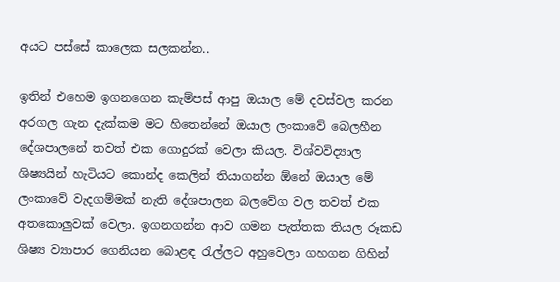අයට පස්සේ කාලෙක සලකන්න..

ඉතින් එහෙම ඉගනගෙන කැම්පස් ආපු ඔයාල මේ දවස්වල කරන අරගල ගැන දැක්කම මට හිතෙන්නේ ඔයාල ලංකාවේ බෙලහීන දේශපාලනේ තවත් එක ගොදුරක් වෙලා කියල. විශ්වවිද්‍යාල ශිෂ්‍යයින් හැටියට කොන්ද කෙලින් තියාගන්න ඕනේ ඔයාල මේ ලංකාවේ වැදගම්මක් නැති දේශපාලන බලවේග වල තවත් එක අතකොලුවක් වෙලා. ඉගනගන්න ආව ගමන පැත්තක තියල රූකඩ ශිෂ්‍ය ව්‍යාපාර ගෙනියන බොළඳ රැල්ලට අහුවෙලා ගහගන ගිහින්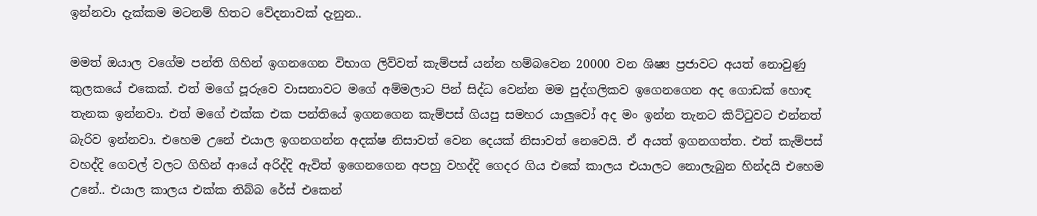ඉන්නවා දැක්කම මටනම් හිතට වේදනාවක් දැනුන..

මමත් ඔයාල වගේම පන්ති ගිහින් ඉගනගෙන විභාග ලිව්වත් කැම්පස් යන්න හම්බවෙන 20000 වන ශිෂ්‍ය ප්‍රජාවට අයත් නොවුණු කුලකයේ එකෙක්. එත් මගේ පූරුවෙ වාසනාවට මගේ අම්මලාට පින් සිද්ධ වෙන්න මම පුද්ගලිකව ඉගෙනගෙන අද ගොඩක් හොඳ තැනක ඉන්නවා. එත් මගේ එක්ක එක පන්තියේ ඉගනගෙන කැම්පස් ගියපු සමහර යාලුවෝ අද මං ඉන්න තැනට කිට්ටුවට එන්නත් බැරිව ඉන්නවා. එහෙම උනේ එයාල ඉගනගන්න අදක්ෂ නිසාවත් වෙන දෙයක් නිසාවත් නෙවෙයි. ඒ අයත් ඉගනගත්ත. එත් කැම්පස් වහද්දි ගෙවල් වලට ගිහින් ආයේ අරිද්දි ඇවිත් ඉගෙනගෙන අපහු වහද්දි ගෙදර ගිය එකේ කාලය එයාලට නොලැබුන හින්දයි එහෙම උනේ.. එයාල කාලය එක්ක තිබ්බ රේස් එකෙන්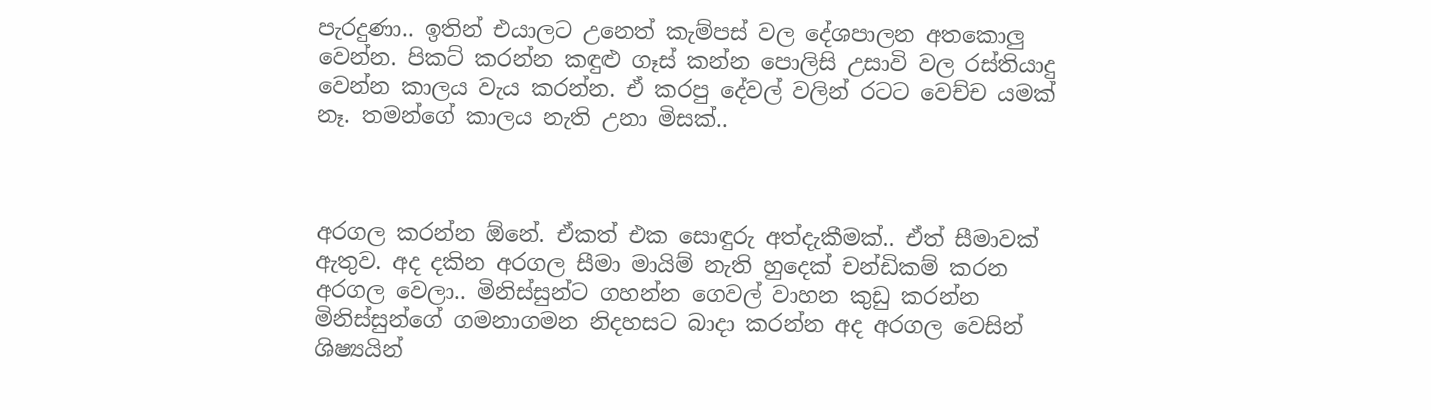පැරදුණා.. ඉතින් එයාලට උනෙත් කැම්පස් වල දේශපාලන අතකොලු වෙන්න. පිකට් කරන්න කඳුළු ගෑස් කන්න පොලිසි උසාවි වල රස්තියාදු වෙන්න කාලය වැය කරන්න. ඒ කරපු දේවල් වලින් රටට වෙච්ච යමක් නෑ. තමන්ගේ කාලය නැති උනා මිසක්..



අරගල කරන්න ඕනේ. ඒකත් එක සොඳුරු අත්දැකීමක්.. ඒත් සීමාවක් ඇතුව. අද දකින අරගල සීමා මායිම් නැති හුදෙක් චන්ඩිකම් කරන අරගල වෙලා.. මිනිස්සුන්ට ගහන්න ගෙවල් වාහන කුඩු කරන්න මිනිස්සුන්ගේ ගමනාගමන නිදහසට බාදා කරන්න අද අරගල වෙසින් ශිෂ්‍යයින්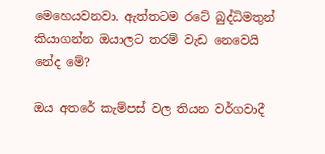මෙහෙයවනවා. ඇත්තටම රටේ බුද්ධිමතුන් කියාගන්න ඔයාලට තරම් වැඩ නෙවෙයි නේද මේ?

ඔය අතරේ කැම්පස් වල තියන වර්ගවාදී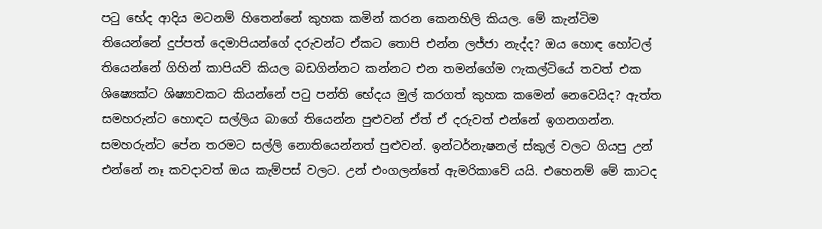පටු භේද ආදිය මටනම් හිතෙන්නේ කුහක කමින් කරන කෙනහිලි කියල. මේ කැන්ටිම තියෙන්නේ දුප්පත් දෙමාපියන්ගේ දරුවන්ට ඒකට තොපි එන්න ලජ්ජා නැද්ද? ඔය හොඳ හෝටල් තියෙන්නේ ගිහින් කාපියව් කියල බඩගින්නට කන්නට එන තමන්ගේම ෆැකල්ටියේ තවත් එක ශිෂ්‍යෙක්ට ශිෂ්‍යාවකට කියන්නේ පටු පන්ති භේදය මුල් කරගත් කුහක කමෙන් නෙවෙයිද? ඇත්ත සමහරුන්ට හොඳට සල්ලිය බාගේ තියෙන්න පුළුවන් ඒත් ඒ දරුවත් එන්නේ ඉගනගන්න. සමහරුන්ට පේන තරමට සල්ලි නොතියෙන්නත් පුළුවන්. ඉන්ටර්නැෂනල් ස්කුල් වලට ගියපු උන් එන්නේ නෑ කවදාවත් ඔය කැම්පස් වලට. උන් එංගලන්තේ ඇමරිකාවේ යයි. එහෙනම් මේ කාටද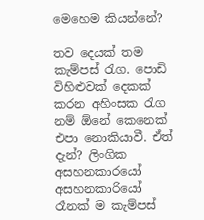මෙහෙම කියන්නේ?

තව දෙයක් තම කැම්පස් රැග. පොඩි විහිළුවක් දෙකක් කරන අහිංසක රැග නම් ඕනේ කෙනෙක් එපා නොකියාවී. ඒත් දැන්? ලිංගික අසහනකාරයෝ අසහනකාරියෝ රෑනක් ම කැම්පස්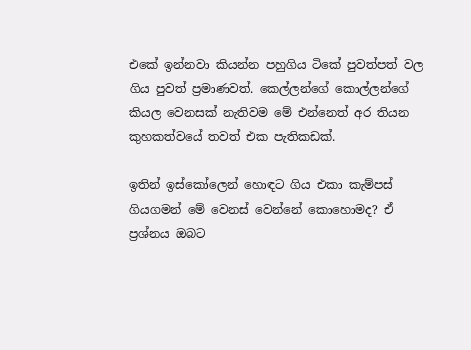එකේ ඉන්නවා කියන්න පහුගිය ටිකේ පුවත්පත් වල ගිය පුවත් ප්‍රමාණවත්. කෙල්ලන්ගේ කොල්ලන්ගේ කියල වෙනසක් නැතිවම මේ එන්නෙත් අර තියන කුහකත්වයේ තවත් එක පැතිකඩක්.

ඉතින් ඉස්කෝලෙන් හොඳට ගිය එකා කැම්පස් ගියගමන් මේ වෙනස් වෙන්නේ කොහොමද? ඒ ප්‍රශ්නය ඔබට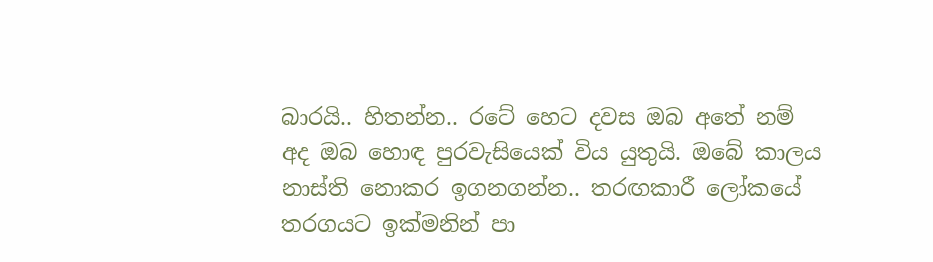බාරයි.. හිතන්න.. රටේ හෙට දවස ඔබ අතේ නම් අද ඔබ හොඳ පුරවැසියෙක් විය යුතුයි. ඔබේ කාලය නාස්ති නොකර ඉගනගන්න.. තරඟකාරී ලෝකයේ තරගයට ඉක්මනින් පා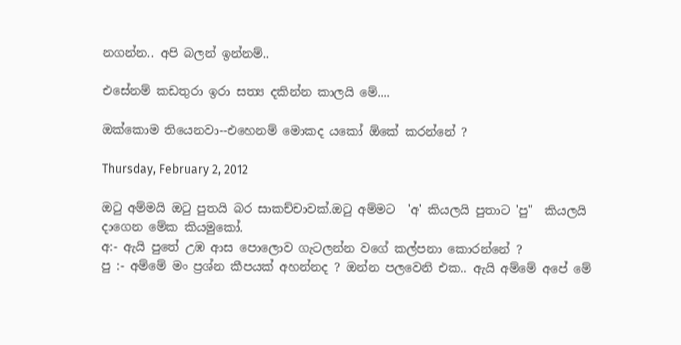නගන්න.. අපි බලන් ඉන්නම්..

එසේනම් කඩතුරා ඉරා සත්‍ය දකින්න කාලයි මේ....

ඔක්කොම තියෙනවා--එහෙනම් මොකද යකෝ ඕකේ කරන්නේ ?

Thursday, February 2, 2012

ඔටු අම්මයි ඔටු පුතයි බර සාකච්චාවක්.ඔටු අම්මට  'අ' කියලයි පුතාට 'පු"  කියලයි දාගෙන මේක කියමුකෝ.
අ:- ඇයි පුතේ උඹ ආස පොලොව ගැටලන්න වගේ කල්පනා කොරන්නේ ?
පු :- අම්මේ මං ප්‍රශ්න කීපයක් අහන්නද ? ඔන්න පලවෙනි එක.. ඇයි අම්මේ අපේ මේ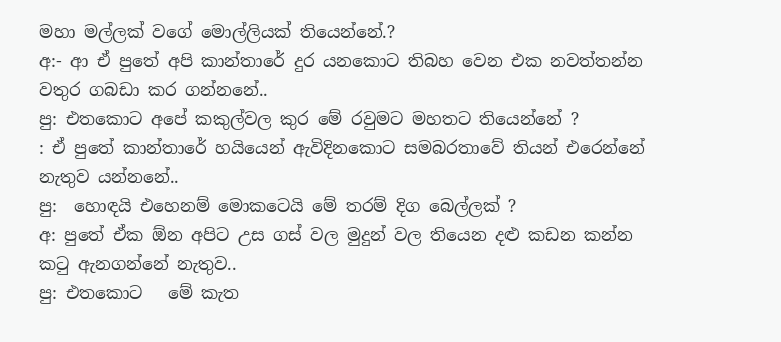මහා මල්ලක් වගේ මොල්ලියක් තියෙන්නේ.?
අ:- ආ ඒ පුතේ අපි කාන්තාරේ දුර යනකොට තිබහ වෙන එක නවත්තන්න වතුර ගබඩා කර ගන්නනේ..
පු: එතකොට අපේ කකුල්වල කුර මේ රවුමට මහතට තියෙන්නේ ?
: ඒ පුතේ කාන්තාරේ හයියෙන් ඇවිදිනකොට සමබරතාවේ තියන් එරෙන්නේ නැතුව යන්නනේ..
පු:  හොඳයි එහෙනම් මොකටෙයි මේ තරම් දිග බෙල්ලක් ?
අ: පුතේ ඒක ඕන අපිට උස ගස් වල මුදුන් වල තියෙන දළු කඩන කන්න කටු ඇනගන්නේ නැතුව..
පු: එතකොට   මේ කැත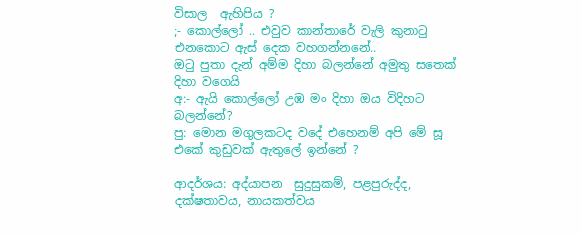විසාල  ඇහිපිය ?
;- කොල්ලෝ .. එවුව කාන්තාරේ වැලි කුනාටු  එනකොට ඇස් දෙක වහගන්නනේ..
ඔටු පුතා දැන් අම්ම දිහා බලන්නේ අමුතු සතෙක් දිහා වගෙයි
අ:- ඇයි කොල්ලෝ උඹ මං දිහා ඔය විදිහට බලන්නේ?
පු: මොන මගුලකටද වදේ එහෙනම් අපි මේ සූ එකේ කුඩුවක් ඇතුලේ ඉන්නේ ?

ආදර්ශය: අද්යාපන  සුදුසුකම්, පළපුරුද්ද, දක්ෂතාවය, නායකත්වය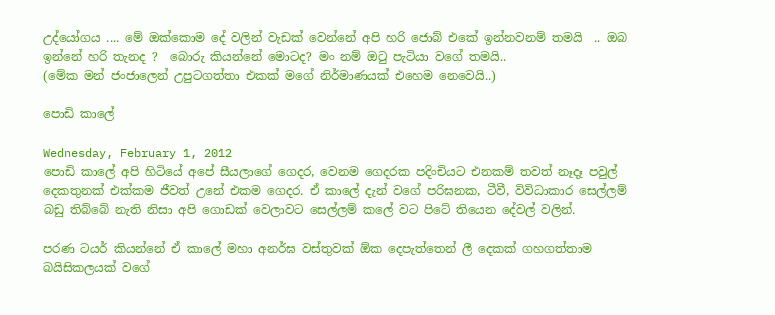උද්යෝගය .... මේ ඔක්කොම දේ වලින් වැඩක් වෙන්නේ අපි හරි ජොබ් එකේ ඉන්නවනම් තමයි  .. ඔබ ඉන්නේ හරි තැනද ?  බොරු කියන්නේ මොටද? මං නම් ඔටු පැටියා වගේ තමයි..
(මේක මන් ජංජාලෙන් උපුටගත්තා එකක් මගේ නිර්මාණයක් එහෙම නෙවෙයි..)

පොඩි කාලේ

Wednesday, February 1, 2012
පොඩි කාලේ අපි හිටියේ අපේ සීයලාගේ ගෙදර, වෙනම ගෙදරක පදිංචියට එනකම් තවත් නෑදෑ පවුල් දෙකතුනක් එක්කම ජීවත් උනේ එකම ගෙදර. ඒ කාලේ දැන් වගේ පරිඝනක, ටීවී, විවිධාකාර සෙල්ලම් බඩු තිබ්බේ නැති නිසා අපි ගොඩක් වෙලාවට සෙල්ලම් කලේ වට පිටේ තියෙන දේවල් වලින්.

පරණ ටයර් කියන්නේ ඒ කාලේ මහා අනර්ඝ වස්තුවක් ඕක දෙපැත්තෙන් ලී දෙකක් ගහගත්තාම බයිසිකලයක් වගේ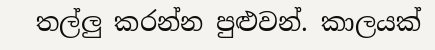තල්ලු කරන්න පුළුවන්. කාලයක්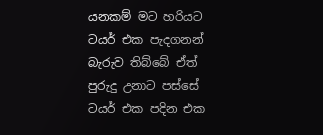යනකම් මට හරියට ටයර් එක පැදගනන් බැරුව තිබ්බේ ඒත් පුරුදු උනාට පස්සේ ටයර් එක පදින එක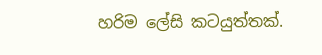හරිම ලේසි කටයුත්තක්.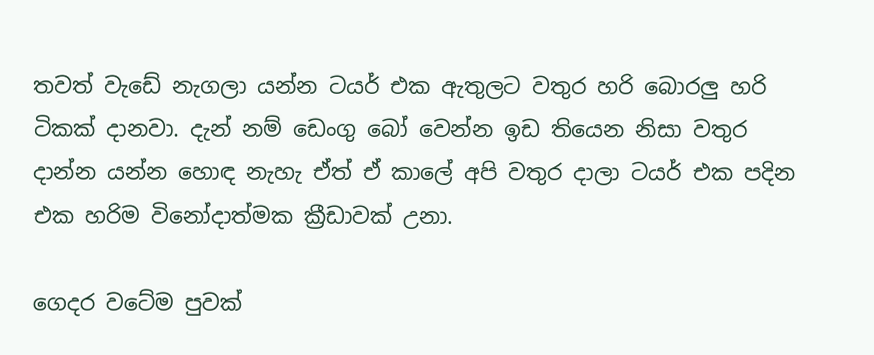තවත් වැඩේ නැගලා යන්න ටයර් එක ඇතුලට වතුර හරි බොරලු හරි ටිකක් දානවා. දැන් නම් ඩෙංගු බෝ වෙන්න ඉඩ තියෙන නිසා වතුර දාන්න යන්න හොඳ නැහැ ඒත් ඒ කාලේ අපි වතුර දාලා ටයර් එක පදින එක හරිම විනෝදාත්මක ක්‍රීඩාවක් උනා.

ගෙදර වටේම පුවක්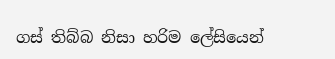ගස් තිබ්බ නිසා හරිම ලේසියෙන්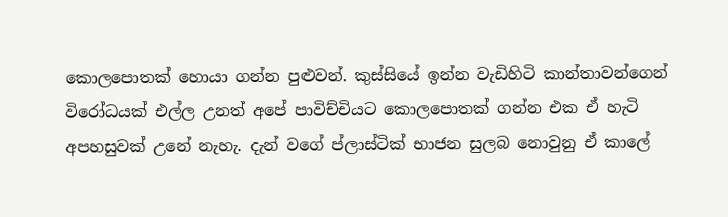කොලපොතක් හොයා ගන්න පුළුවන්. කුස්සියේ ඉන්න වැඩිහිටි කාන්තාවන්ගෙන් විරෝධයක් එල්ල උනත් අපේ පාවිච්චියට කොලපොතක් ගන්න එක ඒ හැටි අපහසුවක් උනේ නැහැ. දැන් වගේ ප්ලාස්ටික් භාජන සුලබ නොවුනු ඒ කාලේ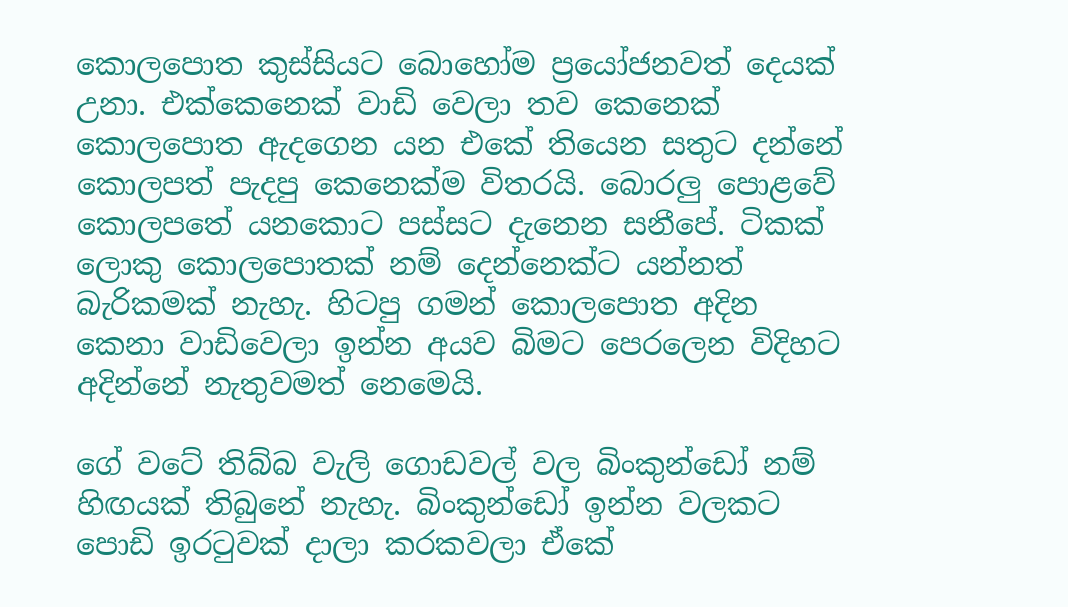කොලපොත කුස්සියට බොහෝම ප්‍රයෝජනවත් දෙයක් උනා. එක්කෙනෙක් වාඩි වෙලා තව කෙනෙක් කොලපොත ඇදගෙන යන එකේ තියෙන සතුට දන්නේ කොලපත් පැදපු කෙනෙක්ම විතරයි. බොරලු පොළවේ කොලපතේ යනකොට පස්සට දැනෙන සනීපේ. ටිකක් ලොකු කොලපොතක් නම් දෙන්නෙක්ට යන්නත් බැරිකමක් නැහැ. හිටපු ගමන් කොලපොත අදින කෙනා වාඩිවෙලා ඉන්න අයව බිමට පෙරලෙන විදිහට අදින්නේ නැතුවමත් නෙමෙයි.

ගේ වටේ තිබ්බ වැලි ගොඩවල් වල බිංකුන්ඩෝ නම් හිඟයක් තිබුනේ නැහැ. බිංකුන්ඩෝ ඉන්න වලකට පොඩි ඉරටුවක් දාලා කරකවලා ඒකේ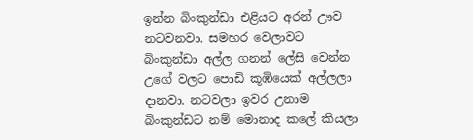ඉන්න බිංකුන්ඩා එළියට අරන් ඌව නටවනවා. සමහර වෙලාවට බිංකුන්ඩා අල්ල ගනන් ලේසි වෙන්න උගේ වලට පොඩි කූඹියෙක් අල්ලලා දානවා. නටවලා ඉවර උනාම බිංකුන්ඩට නම් මොනාද කලේ කියලා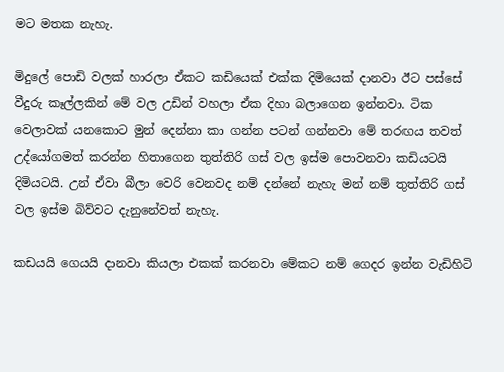මට මතක නැහැ.

මිදුලේ පොඩි වලක් හාරලා ඒකට කඩියෙක් එක්ක දිමියෙක් දානවා ඊට පස්සේ වීදුරු කෑල්ලකින් මේ වල උඩින් වහලා ඒක දිහා බලාගෙන ඉන්නවා. ටික වෙලාවක් යනකොට මුන් දෙන්නා කා ගන්න පටන් ගන්නවා මේ තරඟය තවත් උද්යෝගමත් කරන්න හිතාගෙන තුත්තිරි ගස් වල ඉස්ම පොවනවා කඩියටයි දිමියටයි. උන් ඒවා බීලා වෙරි වෙනවද නම් දන්නේ නැහැ මන් නම් තුත්තිරි ගස් වල ඉස්ම බිව්වට දැනුනේවත් නැහැ.

කඩයයි ගෙයයි දානවා කියලා එකක් කරනවා මේකට නම් ගෙදර ඉන්න වැඩිහිටි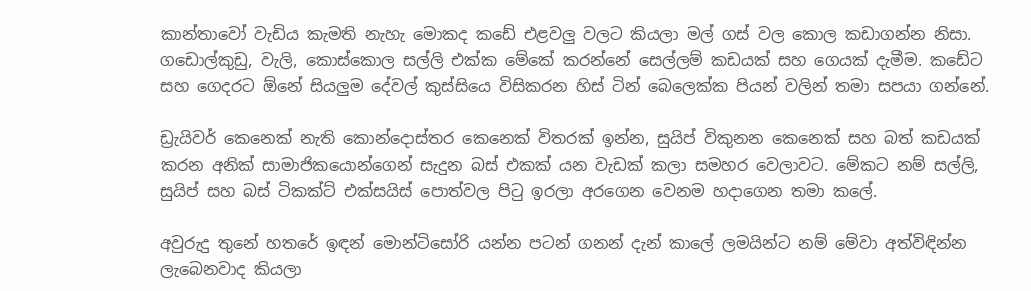කාන්තාවෝ වැඩිය කැමති නැහැ මොකද කඩේ එළවලු වලට කියලා මල් ගස් වල කොල කඩාගන්න නිසා. ගඩොල්කුඩු, වැලි, කොස්කොල සල්ලි එක්ක මේකේ කරන්නේ සෙල්ලම් කඩයක් සහ ගෙයක් දැමීම. කඩේට සහ ගෙදරට ඕනේ සියලුම දේවල් කුස්සියෙ විසිකරන හිස් ටින් බෙලෙක්ක පියන් වලින් තමා සපයා ගන්නේ.

ඩ්‍රැයිවර් කෙනෙක් නැති කොන්දොස්තර කෙනෙක් විතරක් ඉන්න, සුයිප් විකුනන කෙනෙක් සහ බත් කඩයක් කරන අනික් සාමාජිකයොන්ගෙන් සැදුන බස් එකක් යන වැඩක් කලා සමහර වෙලාවට. මේකට නම් සල්ලි, සුයිප් සහ බස් ටිකක්ට් එක්සයිස් පොත්වල පිටු ඉරලා අරගෙන වෙනම හදාගෙන තමා කලේ.

අවුරුදු තුනේ හතරේ ඉඳන් මොන්ටිසෝරි යන්න පටන් ගනන් දැන් කාලේ ලමයින්ට නම් මේවා අත්විඳින්න ලැබෙනවාද කියලා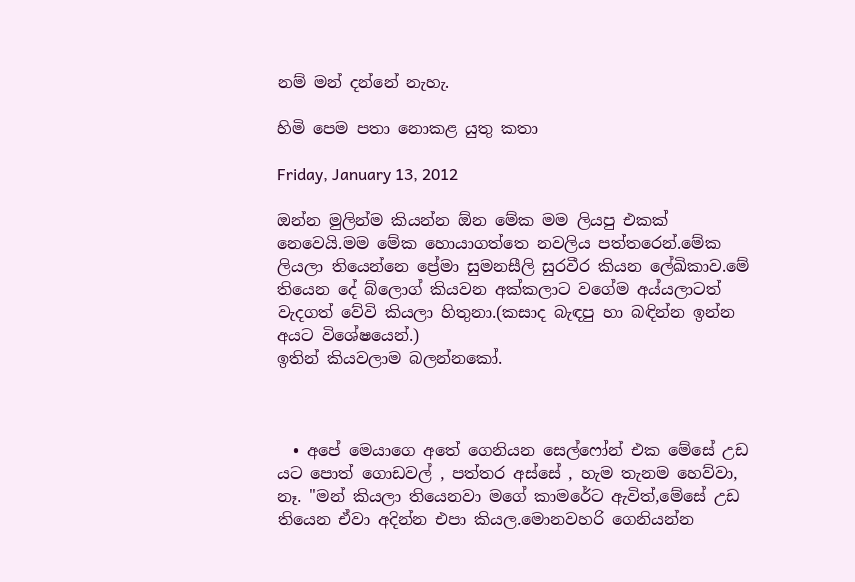නම් මන් දන්නේ නැහැ.

හිමි පෙම පතා නොකළ යුතු කතා

Friday, January 13, 2012

ඔන්න මුලින්ම කියන්න ඕන මේක මම ලියපු එකක් නෙවෙයි.මම මේක හොයාගත්තෙ නවලිය පත්තරෙන්.මේක ලියලා තියෙන්නෙ ප්‍රේමා සුමනසීලි සුරවීර කියන ලේඛිකාව.මේ තියෙන දේ බ්ලොග් කියවන අක්කලාට වගේම අය්යලාටත් වැදගත් වේවි කියලා හිතුනා.(කසාද බැඳපු හා බඳින්න ඉන්න අයට විශේෂයෙන්.)
ඉතින් කියවලාම බලන්නකෝ.



  • අපේ මෙයාගෙ අතේ ගෙනියන සෙල්ෆෝන් එක මේසේ උඩ යට පොත් ගොඩවල් , පත්තර අස්සේ , හැම තැනම හෙව්වා, නෑ. "මන් කියලා තියෙනවා මගේ කාමරේට ඇවිත්,මේසේ උඩ තියෙන ඒවා අදින්න එපා කියල.මොනවහරි ගෙනියන්න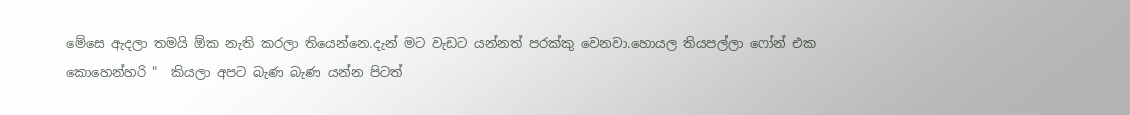මේසෙ ඇදලා තමයි ඕක නැති කරලා තියෙන්නෙ.දැන් මට වැඩට යන්නත් පරක්කු වෙනවා.හොයල තියපල්ලා ෆෝන් එක කොහෙන්හරි "  කියලා අපට බැණ බැණ යන්න පිටත්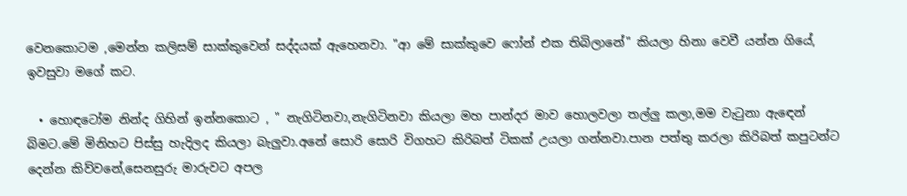වෙනකොටම ,මෙන්න කලිසම් සාක්කුවෙන් සද්දයක් ඇහෙනවා. "ආ මේ සාක්කුවෙ ෆෝන් එක තිබිලානේ" කියලා හිනා වෙවී යන්න ගියේ, ඉවසුවා මගේ කට.

  • හොඳටෝම නින්ද ගිහින් ඉන්නකොට , " නැගිටිනවා,නැගිටිනවා කියලා මහ පාන්දර මාව හොලවලා තල්ලු කලා,මම වැටුනා ඇඳෙන් බිමට.මේ මිනිහට පිස්සු හැදිලද කියලා බැලුවා.අනේ සොරි සොරි විගහට කිරිබත් ටිකක් උයලා ගන්නවා.පාන පත්තු කරලා කිරිබත් කපුටන්ට දෙන්න කිව්වනේ,සෙනසුරු මාරුවට අපල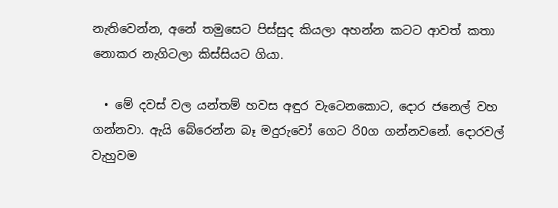නැතිවෙන්න, අනේ තමුසෙට පිස්සුද කියලා අහන්න කටට ආවත් කතා නොකර නැගිටලා කිස්සියට ගියා.

  • මේ දවස් වල යන්තම් හවස අඳුර වැටෙනකොට, දොර ජනෙල් වහ ගන්නවා. ඇයි බේරෙන්න බෑ මදුරුවෝ ගෙට රි0ග ගන්නවනේ. දොරවල් වැහුවම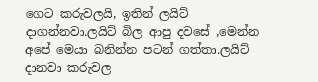ගෙට කරුවලයි, ඉතින් ලයිට් දාගන්නවා.ලයිට් බිල ආපු දවසේ ,මෙන්න අපේ මෙයා බනින්න පටන් ගත්තා.ලයිට් දානවා කරුවල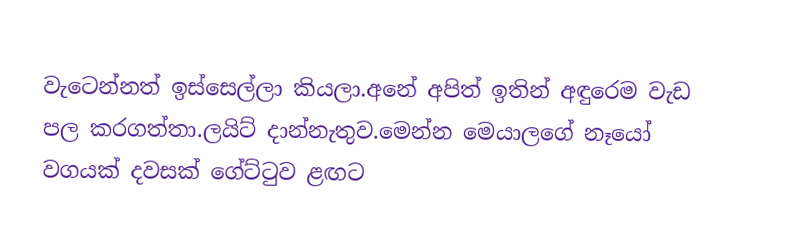වැටෙන්නත් ඉස්සෙල්ලා කියලා.අනේ අපිත් ඉතින් අඳුරෙම වැඩ පල කරගත්තා.ලයිට් දාන්නැතුව.මෙන්න මෙයාලගේ නෑයෝ වගයක් දවසක් ගේට්ටුව ළඟට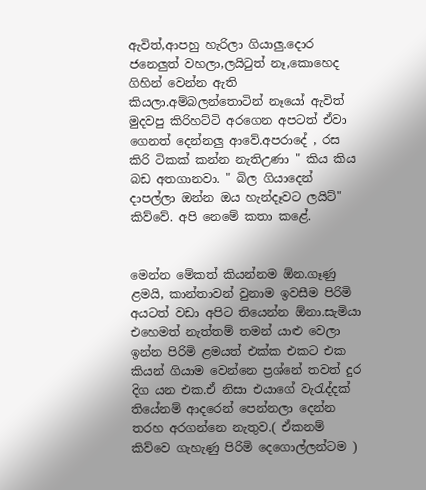ඇවිත්,ආපහු හැරිලා ගියාලු.දොර ජනෙලුත් වහලා,ලයිටුත් නෑ,කොහෙද ගිහින් වෙන්න ඇති කියලා.අම්බලන්තොටින් නෑයෝ ඇවිත් මුදවපු කිරිහට්ටි අරගෙන අපටත් ඒවා ගෙනත් දෙන්නලු ආවේ.අපරාදේ , රස කිරි ටිකක් කන්න නැතිඋණා " කිය කිය බඩ අතගානවා. " බිල ගියාදෙන් දාපල්ලා ඔන්න ඔය හැන්දෑවට ලයිට්" කිව්වේ. අපි නෙමේ කතා කළේ.


මෙන්න මේකත් කියන්නම ඕන.ගෑණු ළමයි, කාන්තාවන් වුනාම ඉවසීම පිරිමි අයටත් වඩා අපිට තියෙන්න ඕනා.සැමියා එහෙමත් නැත්තම් තමන් යාළු වෙලා ඉන්න පිරිමි ළමයත් එක්ක එකට එක කියන් ගියාම වෙන්නෙ ප්‍රශ්නේ තවත් දුර දිග යන එක.ඒ නිසා එයාගේ වැරැද්දක් තියේනම් ආදරෙන් පෙන්නලා දෙන්න තරහ අරගන්නෙ නැතුව.( ඒකනම් කිව්වෙ ගැහැණු පිරිමි දෙගොල්ලන්ටම )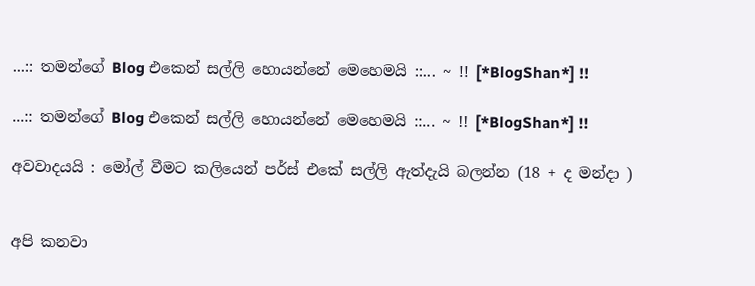...:: තමන්ගේ Blog එකෙන් සල්ලි හොයන්නේ මෙහෙමයි ::... ~ !! [*BlogShan*] !!

...:: තමන්ගේ Blog එකෙන් සල්ලි හොයන්නේ මෙහෙමයි ::... ~ !! [*BlogShan*] !!

අවවාදයයි : මෝල් වීමට කලියෙන් පර්ස් එකේ සල්ලි ඇත්දැයි බලන්න (18 + ද මන්දා )


අපි කනවා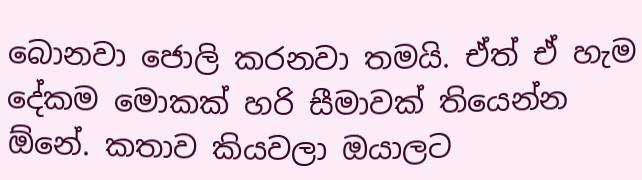බොනවා ජොලි කරනවා තමයි. ඒත් ඒ හැම දේකම මොකක් හරි සීමාවක් තියෙන්න ඕනේ. කතාව කියවලා ඔයාලට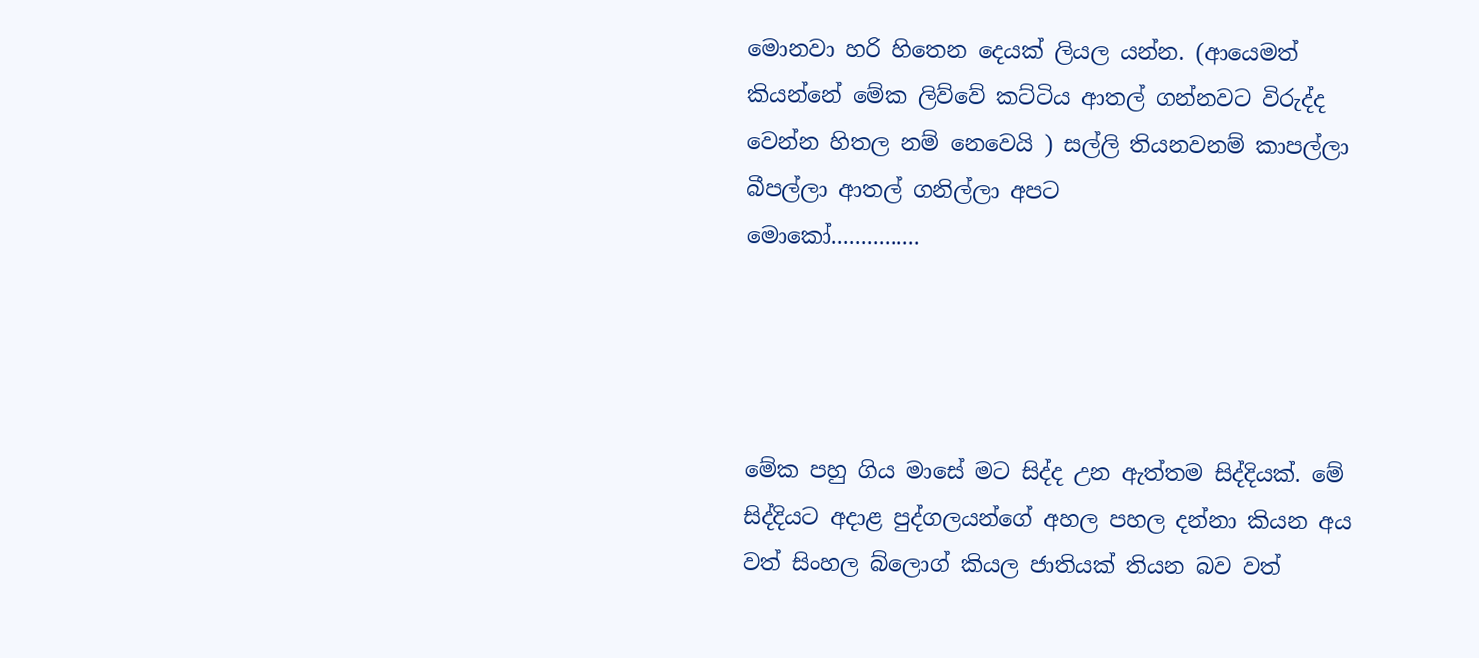මොනවා හරි හිතෙන දෙයක් ලියල යන්න. (ආයෙමත් කියන්නේ මේක ලිව්වේ කට්ටිය ආතල් ගන්නවට විරුද්ද වෙන්න හිතල නම් නෙවෙයි ) සල්ලි තියනවනම් කාපල්ලා බීපල්ලා ආතල් ගනිල්ලා අපට
මොකෝ...............




මේක පහු ගිය මාසේ මට සිද්ද උන ඇත්තම සිද්දියක්. මේ සිද්දියට අදාළ පුද්ගලයන්ගේ අහල පහල දන්නා කියන අය වත් සිංහල බ්ලොග් කියල ජාතියක් තියන බව වත්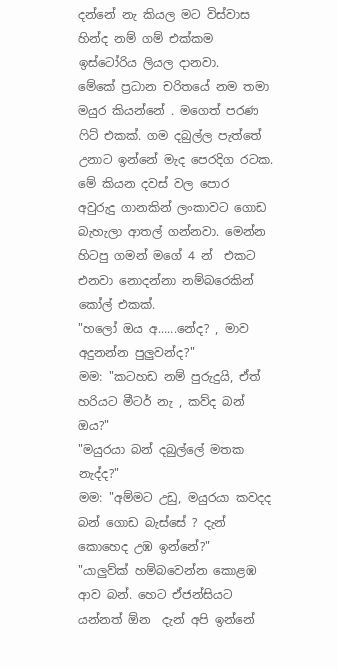දන්නේ නැ කියල මට විස්වාස හින්ද නම් ගම් එක්කම ඉස්ටෝරිය ලියල දානවා.
මේකේ ප්‍රධාන චරිතයේ නම තමා මයුර කියන්නේ . මගෙත් පරණ ෆිට් එකක්. ගම දබුල්ල පැත්තේ උනාට ඉන්නේ මැද පෙරදිග රටක. මේ කියන දවස් වල පොර  අවුරුදු ගානකින් ලංකාවට ගොඩ බැහැලා ආතල් ගන්නවා. මෙන්න හිටපු ගමන් මගේ 4 න්  එකට එනවා නොදන්නා නම්බරෙකින් කෝල් එකක්.
"හලෝ ඔය අ......නේද? , මාව  අදුනන්න පුලුවන්ද?"
මම: "කටහඩ නම් පුරුදුයි, ඒත් හරියට මීටර් නැ , කව්ද බන් ඔය?"
"මයුරයා බන් දබුල්ලේ මතක නැද්ද?"
මම: "අම්මට උඩු, මයුරයා කවදද බන් ගොඩ බැස්සේ ? දැන් කොහෙද උඹ ඉන්නේ?"
"යාලුව්ක් හම්බවෙන්න කොළඹ ආව බන්. හෙට ඒජන්සියට යන්නත් ඕන  දැන් අපි ඉන්නේ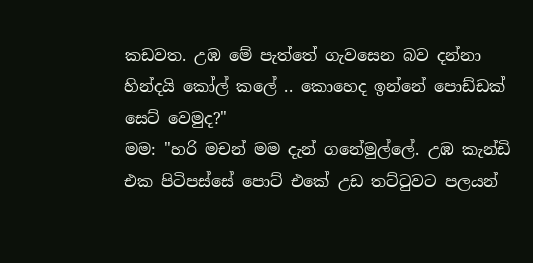කඩවත. උඹ මේ පැත්තේ ගැවසෙන බව දන්නා හින්දයි කෝල් කලේ .. කොහෙද ඉන්නේ පොඩ්ඩක් සෙට් වෙමුද?"
මම: "හරි මචන් මම දැන් ගනේමුල්ලේ. උඹ කැන්ඩි එක පිටිපස්සේ පොට්‌ එකේ උඩ තට්ටුවට පලයන්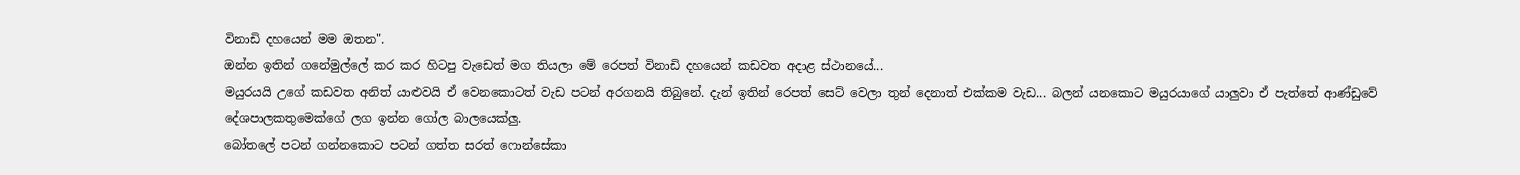විනාඩි දහයෙන් මම ඔතන".
ඔන්න ඉතින් ගනේමුල්ලේ කර කර හිටපු වැඩෙත් මග තියලා මේ රෙපත් විනාඩි දහයෙන් කඩවත අදාළ ස්ථානයේ...
මයුරයයි උගේ කඩවත අනිත් යාළුවයි ඒ වෙනකොටත් වැඩ පටන් අරගනයි තිබුනේ. දැන් ඉතින් රෙපත් සෙට් වෙලා තුන් දෙනාත් එක්කම වැඩ... බලන් යනකොට මයුරයාගේ යාලුවා ඒ පැත්තේ ආණ්ඩුවේ දේශපාලකතුමෙක්ගේ ලග ඉන්න ගෝල බාලයෙක්ලු.
බෝතලේ පටන් ගන්නකොට පටන් ගත්ත සරත් ෆොන්සේකා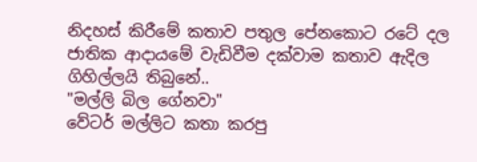නිදහස් කිරීමේ කතාව පතුල පේනකොට රටේ දල ජාතික ආදායමේ වැඩිවීම දක්වාම කතාව ඇදිල ගිහිල්ලයි තිබුනේ..
"මල්ලි බිල ගේනවා"
වේටර් මල්ලිට කතා කරපු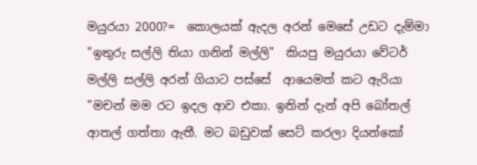මයුරයා 2000?=  කොලයක් ඇදල අරන් මෙසේ උඩට දැම්මා
"ඉතුරු සල්ලි තියා ගනින් මල්ලි"  කියපු මයුරයා වේටර් මල්ලි සල්ලි අරන් ගියාට පස්සේ  ආයෙමත් කට ඇරියා
"මචන් මම රට ඉදල ආව එකා. ඉතින් දැන් අපි බෝතල් ආතල් ගත්තා ඇතී. මට බඩුවක් සෙට් කරලා දියන්කෝ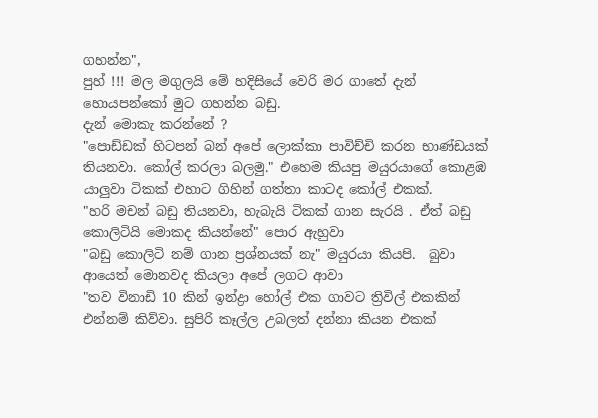ගහන්න",
පුහ් !!! මල මගුලයි මේ හදිසියේ වෙරි මර ගාතේ දැන් හොයපන්කෝ මුට ගහන්න බඩු.
දැන් මොකැ කරන්නේ ?
"පොඩ්ඩක් හිටපන් බන් අපේ ලොක්කා පාවිච්චි කරන භාණ්ඩයක් තියනවා. කෝල් කරලා බලමු." එහෙම කියපු මයුරයාගේ කොළඹ යාලුවා ටිකක් එහාට ගිහින් ගත්තා කාටද කෝල් එකක්.
"හරි මචන් බඩු තියනවා, හැබැයි ටිකක් ගාන සැරයි . ඒත් බඩු කොලිටියි මොකද කියන්නේ" පොර ඇහුවා
"බඩු කොලිටි නම් ගාන ප්‍රශ්නයක් නැ" මයුරයා කියපි.  බුවා ආයෙත් මොනවද කියලා අපේ ලගට ආවා
"තව විනාඩි 10 කින් ඉන්ද්‍රා හෝල් එක ගාවට ත්‍රිවිල් එකකින් එන්නම් කිව්වා. සුපිරි කෑල්ල උබලත් දන්නා කියන එකක්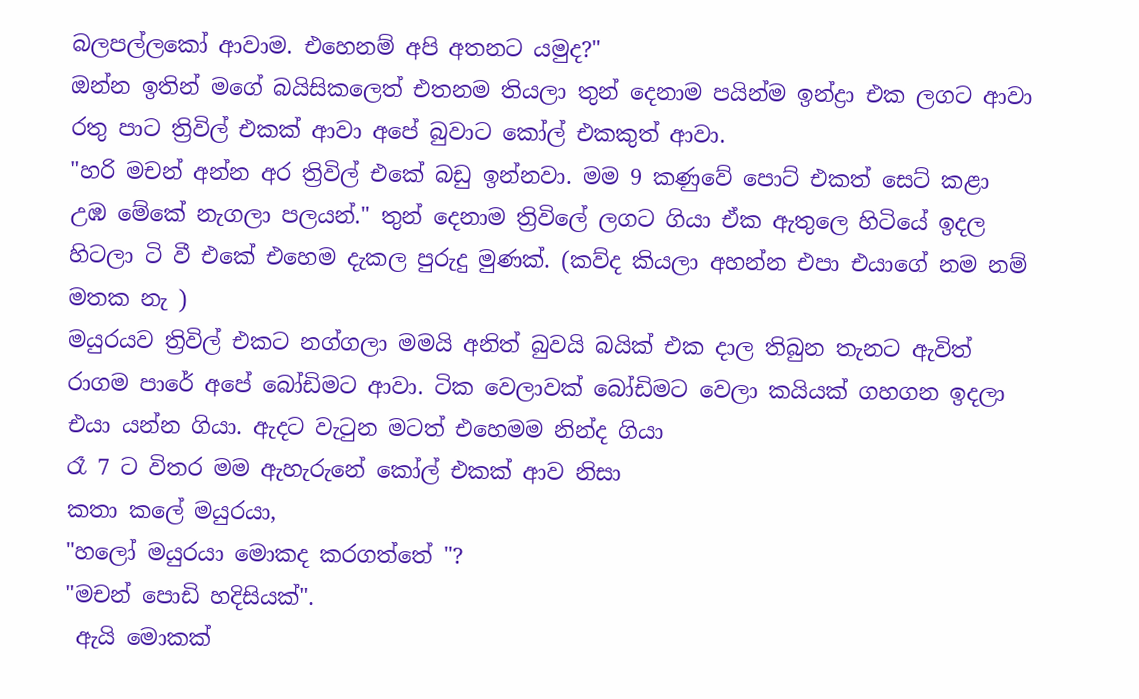බලපල්ලකෝ ආවාම. එහෙනම් අපි අතනට යමුද?"
ඔන්න ඉතින් මගේ බයිසිකලෙත් එතනම තියලා තුන් දෙනාම පයින්ම ඉන්ද්‍රා එක ලගට ආවා
රතු පාට ත්‍රිවිල් එකක් ආවා අපේ බුවාට කෝල් එකකුත් ආවා.
"හරි මචන් අන්න අර ත්‍රිවිල් එකේ බඩු ඉන්නවා. මම 9 කණුවේ පොට්‌ එකත් සෙට් කළා උඹ මේකේ නැගලා පලයන්." තුන් දෙනාම ත්‍රිවිලේ ලගට ගියා ඒක ඇතුලෙ හිටියේ ඉදල හිටලා ටි වී එකේ එහෙම දැකල පුරුදු මුණක්. (කව්ද කියලා අහන්න එපා එයාගේ නම නම් මතක නැ )
මයුරයව ත්‍රිවිල් එකට නග්ගලා මමයි අනිත් බුවයි බයික් එක දාල තිබුන තැනට ඇවිත් රාගම පාරේ අපේ බෝඩිමට ආවා. ටික වෙලාවක් බෝඩිමට වෙලා කයියක් ගහගන ඉදලා එයා යන්න ගියා. ඇදට වැටුන මටත් එහෙමම නින්ද ගියා
රෑ 7 ට විතර මම ඇහැරුනේ කෝල් එකක් ආව නිසා
කතා කලේ මයුරයා,
"හලෝ මයුරයා මොකද කරගත්තේ "?
"මචන් පොඩි හදිසියක්".
 ඇයි මොකක්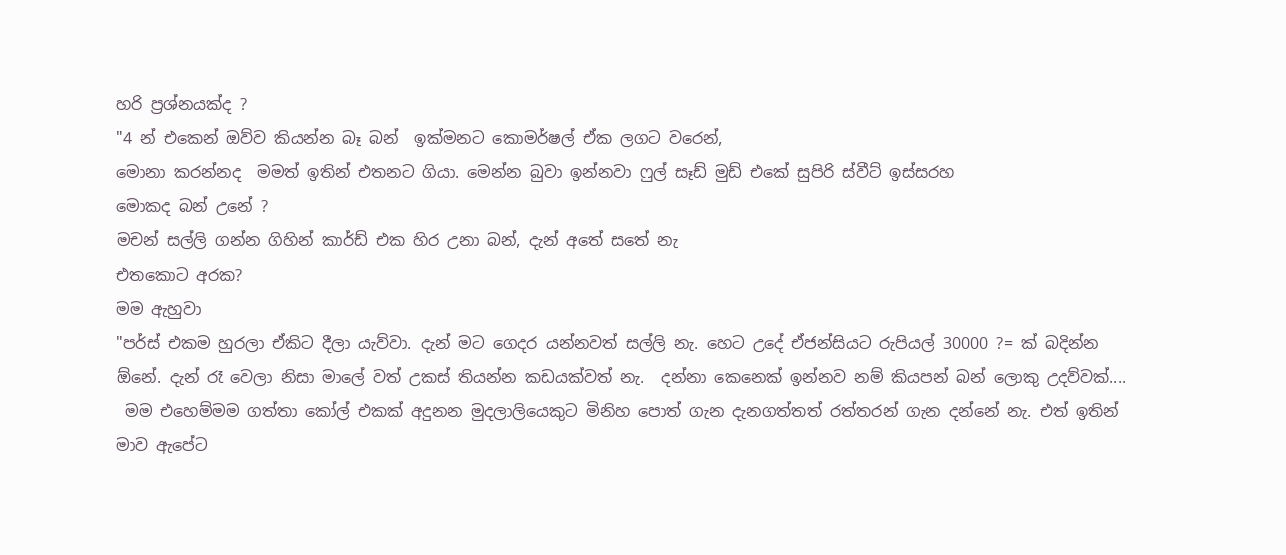හරි ප්‍රශ්නයක්ද ?
"4 න් එකෙන් ඔව්ව කියන්න බෑ බන්  ඉක්මනට කොමර්ෂල් ඒක ලගට වරෙන්,
මොනා කරන්නද  මමත් ඉතින් එතනට ගියා. මෙන්න බුවා ඉන්නවා ෆුල් සෑඩ් මුඩ් එකේ සුපිරි ස්වීට් ඉස්සරහ
මොකද බන් උනේ ?
මචන් සල්ලි ගන්න ගිහින් කාර්ඩ් එක හිර උනා බන්, දැන් අතේ සතේ නැ
එතකොට අරක?
මම ඇහුවා
"පර්ස් එකම හුරලා ඒකිට දීලා යැව්වා. දැන් මට ගෙදර යන්නවත් සල්ලි නැ. හෙට උදේ ඒජන්සියට රුපියල් 30000 ?= ක් බදින්න ඕනේ. දැන් රෑ වෙලා නිසා මාලේ වත් උකස් තියන්න කඩයක්වත් නැ.  දන්නා කෙනෙක් ඉන්නව නම් කියපන් බන් ලොකු උදව්වක්....
 මම එහෙම්මම ගත්තා කෝල් එකක් අදුනන මුදලාලියෙකුට මිනිහ පොත් ගැන දැනගත්තත් රත්තරන් ගැන දන්නේ නැ. එත් ඉතින් මාව ඇපේට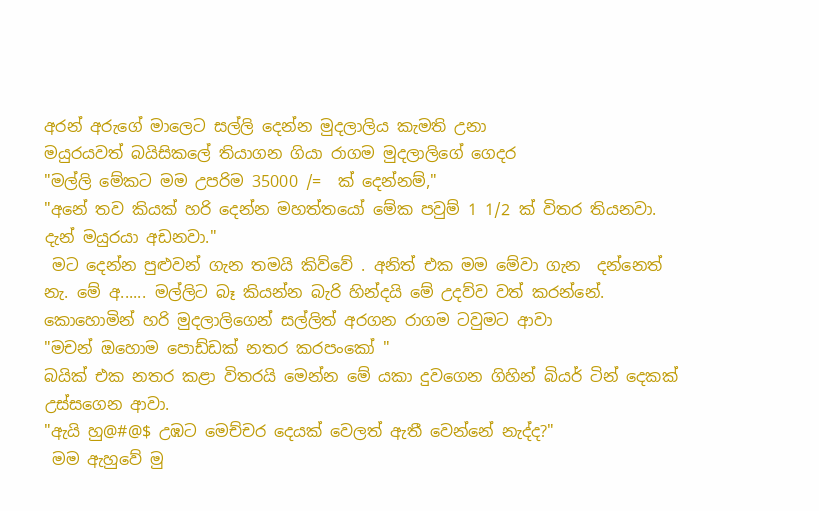අරන් අරුගේ මාලෙට සල්ලි දෙන්න මුදලාලිය කැමති උනා
මයුරයවත් බයිසිකලේ තියාගන ගියා රාගම මුදලාලිගේ ගෙදර
"මල්ලි මේකට මම උපරිම 35000 /=  ක් දෙන්නම්,"
"අනේ තව කියක් හරි දෙන්න මහත්තයෝ මේක පවුම් 1 1/2 ක් විතර තියනවා. දැන් මයුරයා අඩනවා."
 මට දෙන්න පුළුවන් ගැන තමයි කිව්වේ . අනිත් එක මම මේවා ගැන  දන්නෙත් නැ. මේ අ...... මල්ලිට බෑ කියන්න බැරි හින්දයි මේ උදව්ව වත් කරන්නේ.
කොහොමින් හරි මුදලාලිගෙන් සල්ලිත් අරගන රාගම ටවුමට ආවා
"මචන් ඔහොම පොඩ්ඩක් නතර කරපංකෝ "
බයික් එක නතර කළා විතරයි මෙන්න මේ යකා දුවගෙන ගිහින් බියර් ටින් දෙකක් උස්සගෙන ආවා.
"ඇයි හු@#@$ උඹට මෙච්චර දෙයක් වෙලත් ඇතී වෙන්නේ නැද්ද?"
 මම ඇහුවේ මු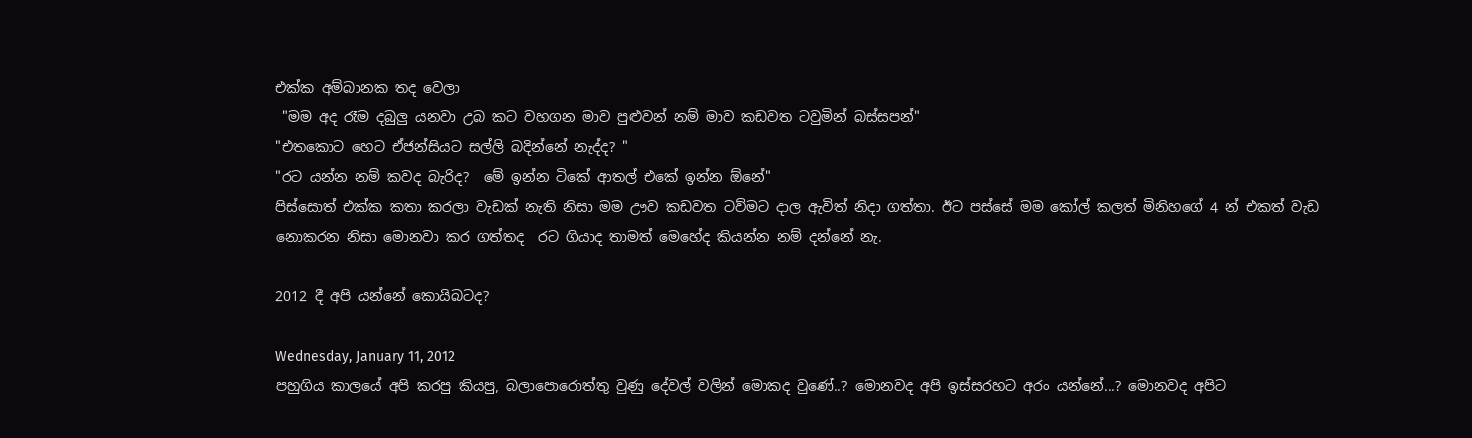එක්ක අම්බානක තද වෙලා
 "මම අද රෑම දබුලු යනවා උබ කට වහගන මාව පුළුවන් නම් මාව කඩවත ටවුමින් බස්සපන්"
"එතකොට හෙට ඒජන්සියට සල්ලි බදින්නේ නැද්ද? "
"රට යන්න නම් කවද බැරිද?  මේ ඉන්න ටිකේ ආතල් එකේ ඉන්න ඕනේ"
පිස්සොත් එක්ක කතා කරලා වැඩක් නැති නිසා මම ඌව කඩවත ටව්මට දාල ඇවිත් නිදා ගත්තා. ඊට පස්සේ මම කෝල් කලත් මිනිහගේ 4 න් එකත් වැඩ නොකරන නිසා මොනවා කර ගත්තද  රට ගියාද තාමත් මෙහේද කියන්න නම් දන්නේ නැ.

2012 දී අපි යන්නේ කොයිබටද?

Wednesday, January 11, 2012
පහුගිය කාලයේ අපි කරපු කියපු, බලාපොරොත්තු වුණු දේවල් වලින් මොකද වුණේ..? මොනවද අපි ඉස්සරහට අරං යන්නේ...? මොනවද අපිට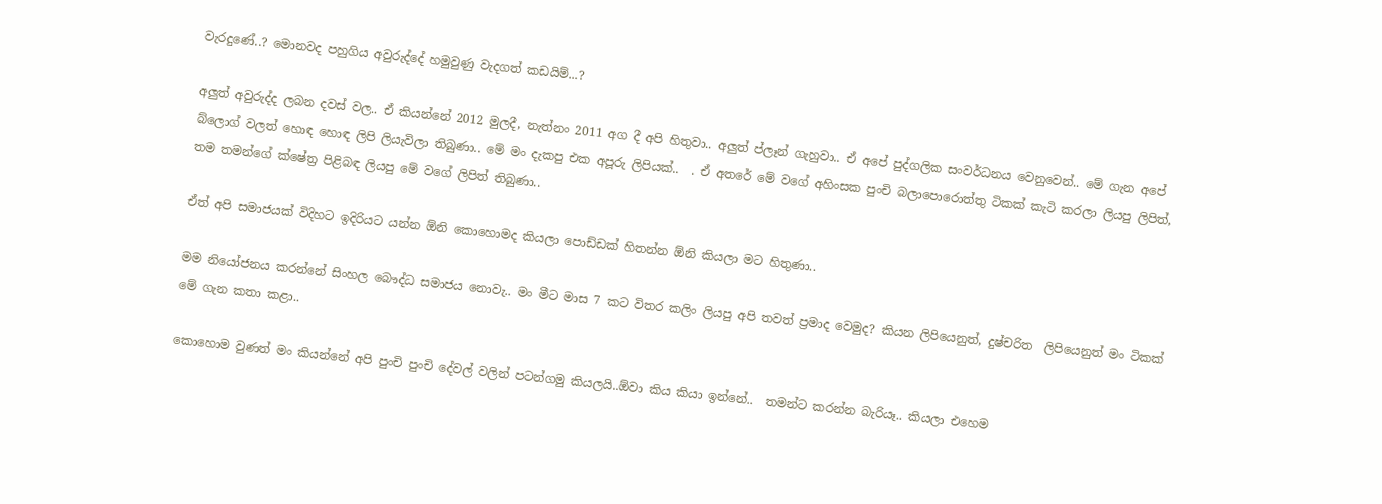වැරදුණේ..? මොනවද පහුගිය අවුරුද්දේ හමුවුණු වැදගත් කඩයිම්...?

අලුත් අවුරුද්ද ලබන දවස් වල.. ඒ කියන්නේ 2012 මුලදී, නැත්නං 2011 අග දී අපි හිතුවා.. අලුත් ප්ලෑන් ගැහුවා.. ඒ අපේ පුද්ගලික සංවර්ධනය වෙනුවෙන්.. මේ ගැන අපේ බ්ලොග් වලත් හොඳ හොඳ ලිපි ලියැවිලා තිබුණා.. මේ මං දැකපු එක අපූරු ලිපියක්..  . ඒ අතරේ මේ වගේ අහිංසක පුංචි බලාපොරොත්තු ටිකක් කැටි කරලා ලියපු ලිපිත්, තම තමන්ගේ ක්ෂේත්‍ර පිළිබඳ ලියපු මේ වගේ ලිපිත් තිබුණා..

ඒත් අපි සමාජයක් විදිහට ඉදිරියට යන්න ඕනි කොහොමද කියලා පොඩ්ඩක් හිතන්න ඕනි කියලා මට හිතුණා..

මම නියෝජනය කරන්නේ සිංහල බෞද්ධ සමාජය නොවැ.. මං මීට මාස 7 කට විතර කලිං ලියපු අපි තවත් ප්‍රමාද වෙමුද? කියන ලිපියෙනුත්, දුෂ්චරිත  ලිපියෙනුත් මං ටිකක් මේ ගැන කතා කළා..

කොහොම වුණත් මං කියන්නේ අපි පුංචි පුංචි දේවල් වලින් පටන්ගමු කියලයි..ඕවා කිය කියා ඉන්නේ..  තමන්ට කරන්න බැරියෑ.. කියලා එහෙම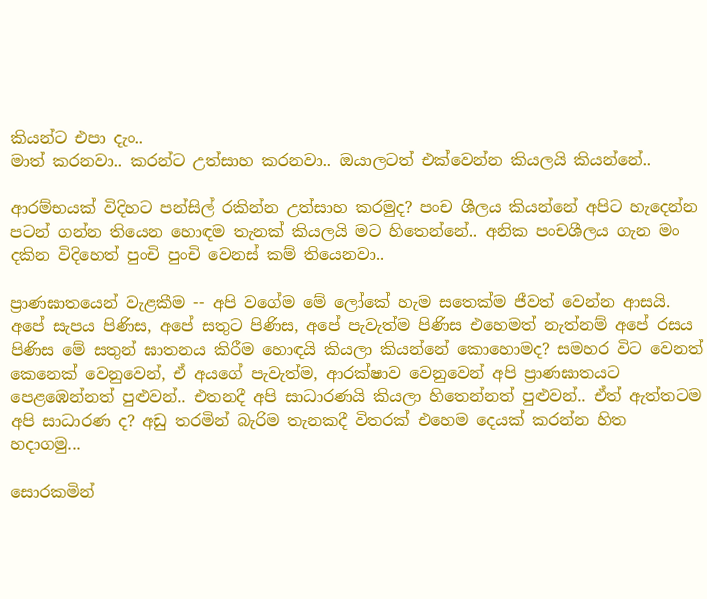කියන්ට එපා දැං..
මාත් කරනවා.. කරන්ට උත්සාහ කරනවා.. ඔයාලටත් එක්වෙන්න කියලයි කියන්නේ..

ආරම්භයක් විදිහට පන්සිල් රකින්න උත්සාහ කරමුද? පංච ශීලය කියන්නේ අපිට හැදෙන්න පටන් ගන්න තියෙන හොඳම තැනක් කියලයි මට හිතෙන්නේ.. අනික පංචශීලය ගැන මං දකින විදිහෙත් පුංචි පුංචි වෙනස් කම් තියෙනවා..

ප්‍රාණඝාතයෙන් වැළකීම -- අපි වගේම මේ ලෝකේ හැම සතෙක්ම ජීවත් වෙන්න ආසයි. අපේ සැපය පිණිස, අපේ සතුට පිණිස, අපේ පැවැත්ම පිණිස එහෙමත් නැත්නම් අපේ රසය පිණිස මේ සතුන් ඝාතනය කිරීම හොඳයි කියලා කියන්නේ කොහොමද? සමහර විට වෙනත් කෙනෙක් වෙනුවෙන්, ඒ අයගේ පැවැත්ම, ආරක්ෂාව වෙනුවෙන් අපි ප්‍රාණඝාතයට පෙළඹෙන්නත් පුළුවන්.. එතනදී අපි සාධාරණයි කියලා හිතෙන්නත් පුළුවන්.. ඒත් ඇත්තටම අපි සාධාරණ ද? අඩු තරමින් බැරිම තැනකදී විතරක් එහෙම දෙයක් කරන්න හිත හදාගමු...

සොරකමින්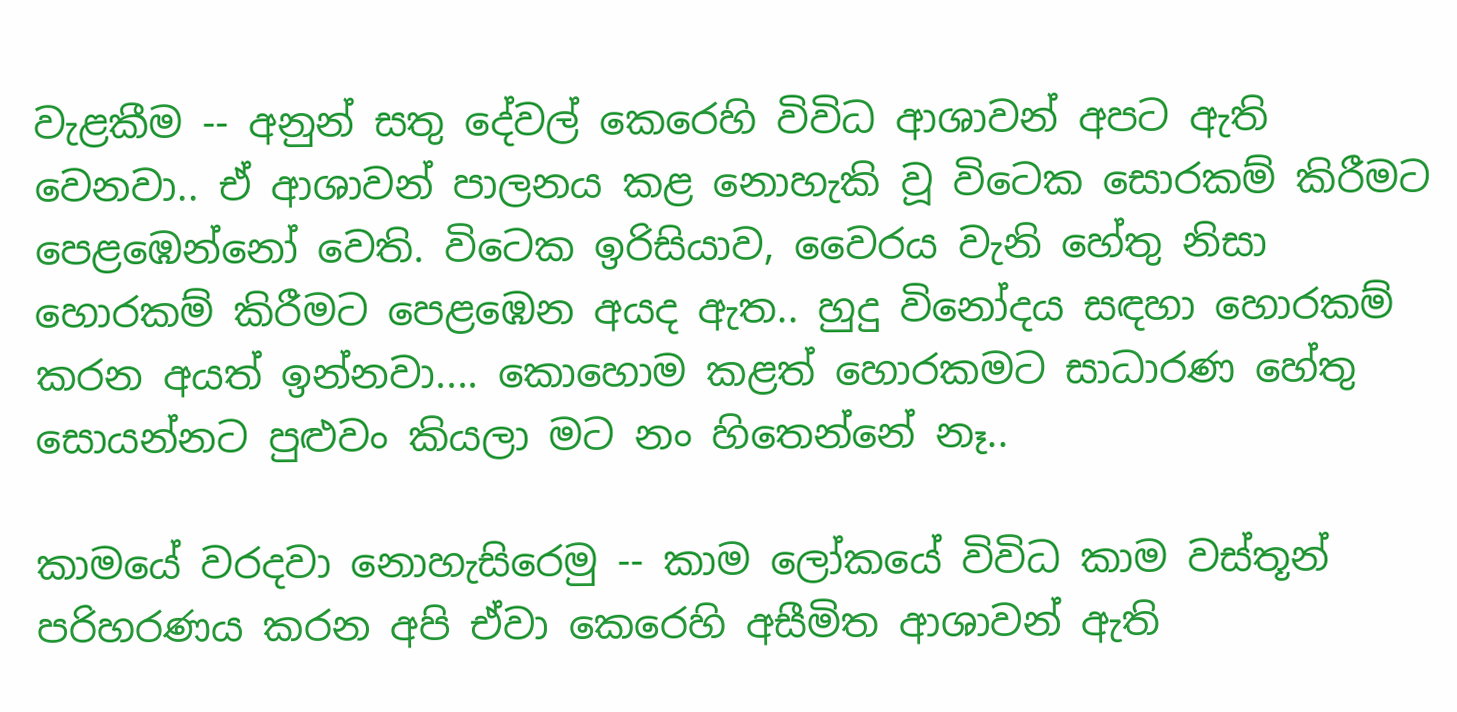වැළකීම -- අනුන් සතු දේවල් කෙරෙහි විවිධ ආශාවන් අපට ඇති වෙනවා.. ඒ ආශාවන් පාලනය කළ නොහැකි වූ විටෙක සොරකම් කිරීමට පෙළඹෙන්නෝ වෙති. විටෙක ඉරිසියාව, වෛරය වැනි හේතු නිසා හොරකම් කිරීමට පෙළඹෙන අයද ඇත.. හුදු විනෝදය සඳහා හොරකම් කරන අයත් ඉන්නවා.... කොහොම කළත් හොරකමට සාධාරණ හේතු සොයන්නට පුළුවං කියලා මට නං හිතෙන්නේ නෑ..

කාමයේ වරදවා නොහැසිරෙමු -- කාම ලෝකයේ විවිධ කාම වස්තූන් පරිහරණය කරන අපි ඒවා කෙරෙහි අසීමිත ආශාවන් ඇති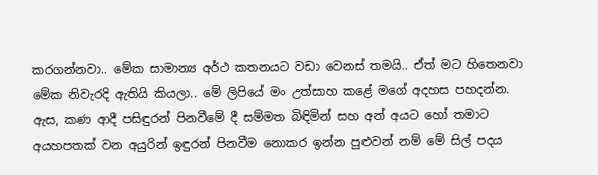කරගන්නවා.. මේක සාමාන්‍ය අර්ථ කතනයට වඩා වෙනස් තමයි.. ඒත් මට හිතෙනවා මේක නිවැරදි ඇතියි කියලා.. මේ ලිපියේ මං උත්සාහ කළේ මගේ අදහස පහදන්න. ඇස, කණ ආදී පසිඳුරන් පිනවීමේ දී සම්මත බිඳිමින් සහ අන් අයට හෝ තමාට අයහපතක් වන අයුරින් ඉඳුරන් පිනවීම නොකර ඉන්න පුළුවන් නම් මේ සිල් පදය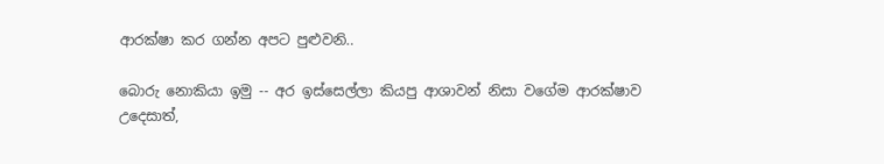ආරක්ෂා කර ගන්න අපට පුළුවනි..

බොරු නොකියා ඉමු -- අර ඉස්සෙල්ලා කියපු ආශාවන් නිසා වගේම ආරක්ෂාව උදෙසාත්,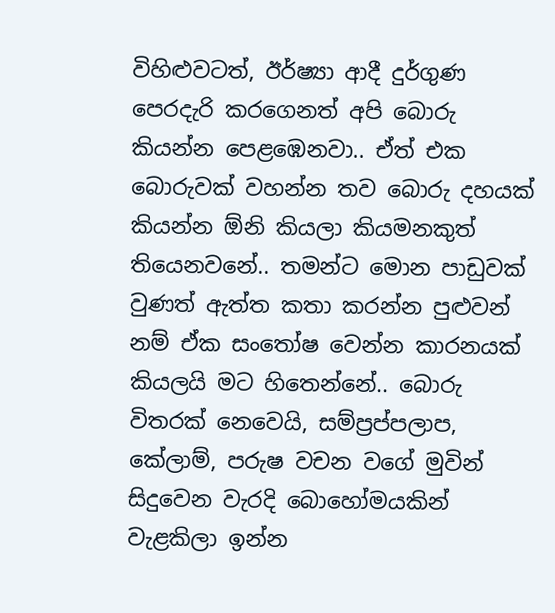විහිළුවටත්, ඊර්ෂ්‍යා ආදී දුර්ගුණ පෙරදැරි කරගෙනත් අපි බොරු කියන්න පෙළඹෙනවා.. ඒත් එක බොරුවක් වහන්න තව බොරු දහයක් කියන්න ඕනි කියලා කියමනකුත් තියෙනවනේ.. තමන්ට මොන පාඩුවක් වුණත් ඇත්ත කතා කරන්න පුළුවන් නම් ඒක සංතෝෂ වෙන්න කාරනයක් කියලයි මට හිතෙන්නේ.. බොරු විතරක් නෙවෙයි, සම්ප්‍රප්පලාප, කේලාම්, පරුෂ වචන වගේ මුවින් සිදුවෙන වැරදි බොහෝමයකින් වැළකිලා ඉන්න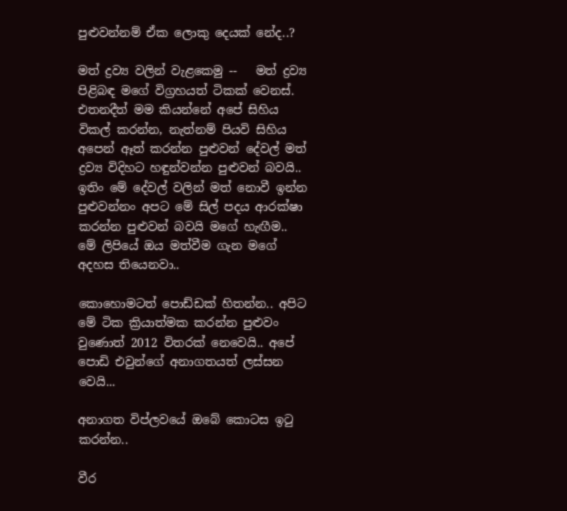පුළුවන්නම් ඒක ලොකු දෙයක් නේද..?

මත් ද්‍රව්‍ය වලින් වැළකෙමු --   මත් ද්‍රව්‍ය පිළිබඳ මගේ විග්‍රහයත් ටිකක් වෙනස්. එතනදීත් මම කියන්නේ අපේ සිහිය විකල් කරන්න, නැත්නම් පියවි සිහිය අපෙන් ඈත් කරන්න පුළුවන් දේවල් මත් ද්‍රව්‍ය විදිහට හඳුන්වන්න පුළුවන් බවයි.. ඉතිං මේ දේවල් වලින් මත් නොවී ඉන්න පුළුවන්නං අපට මේ සිල් පදය ආරක්ෂා කරන්න පුළුවන් බවයි මගේ හැඟීම.. මේ ලිපියේ ඔය මත්වීම ගැන මගේ අදහස තියෙනවා..

කොහොමටත් පොඩ්ඩක් හිතන්න.. අපිට මේ ටික ක්‍රියාත්මක කරන්න පුළුවං වුණොත් 2012 විතරක් නෙවෙයි.. අපේ පොඩි එවුන්ගේ අනාගතයත් ලස්සන වෙයි...

අනාගත විප්ලවයේ ඔබේ කොටස ඉටු කරන්න..

වීර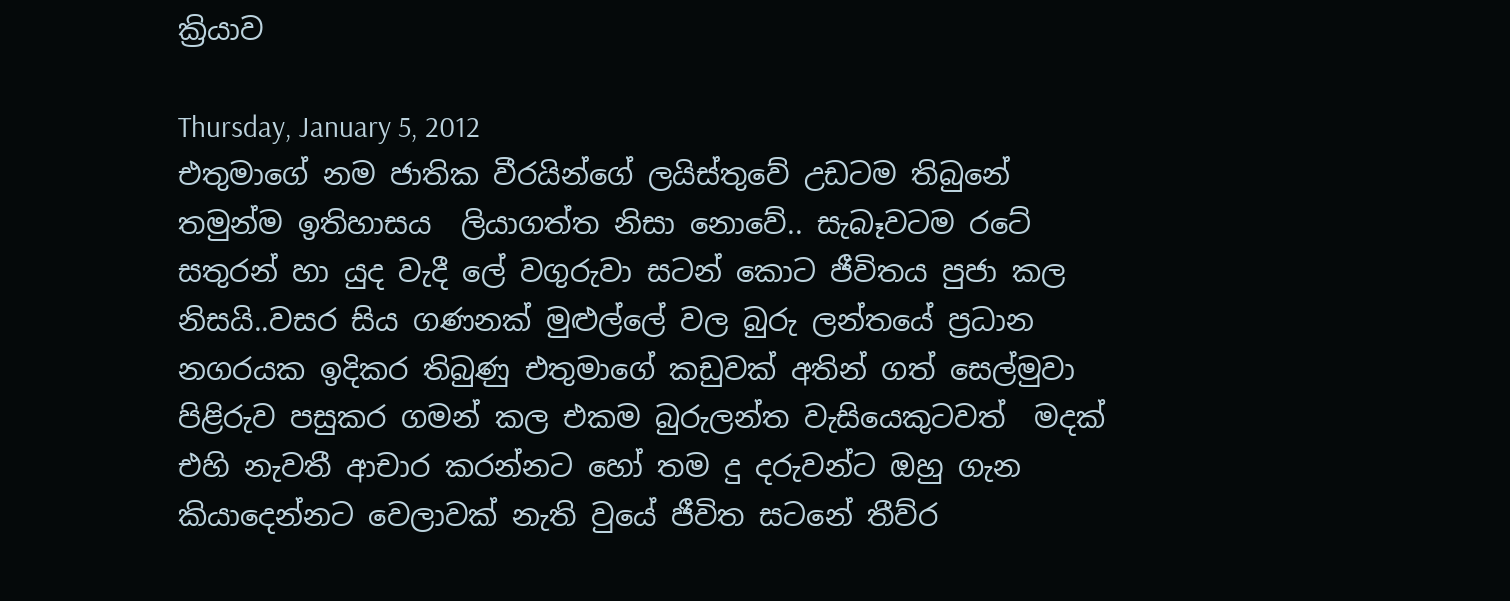ක්‍රියාව

Thursday, January 5, 2012
එතුමාගේ නම ජාතික වීරයින්ගේ ලයිස්තුවේ උඩටම තිබුනේ තමුන්ම ඉතිහාසය  ලියාගත්ත නිසා නොවේ.. සැබෑවටම රටේ සතුරන් හා යුද වැදී ලේ වගුරුවා සටන් කොට ජීවිතය පුජා කල නිසයි..වසර සිය ගණනක් මුළුල්ලේ වල බුරු ලන්තයේ ප්‍රධාන නගරයක ඉදිකර තිබුණු එතුමාගේ කඩුවක් අතින් ගත් සෙල්මුවා පිළිරුව පසුකර ගමන් කල එකම බුරුලන්ත වැසියෙකුටවත්  මදක් එහි නැවතී ආචාර කරන්නට හෝ තම දු දරුවන්ට ඔහු ගැන කියාදෙන්නට වෙලාවක් නැති වුයේ ජීවිත සටනේ තීව්ර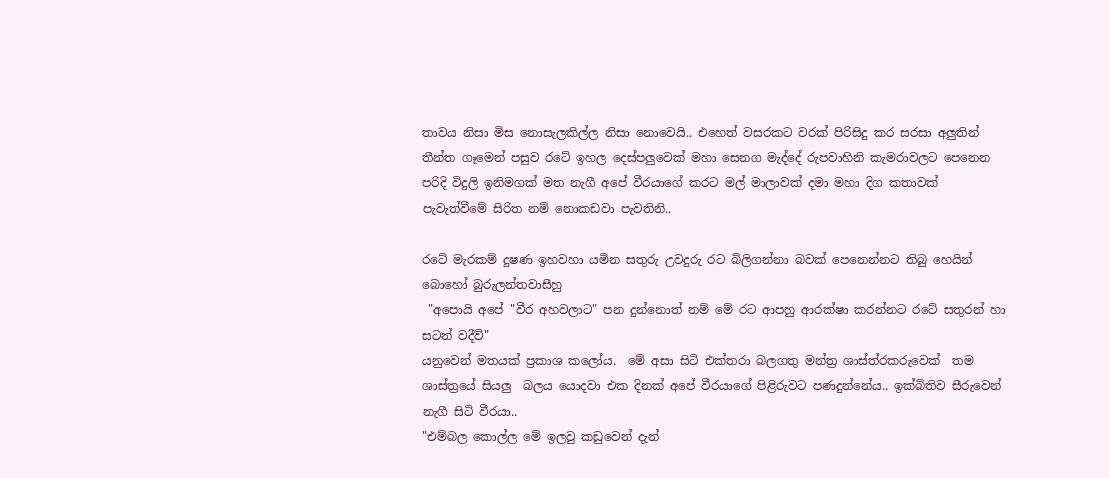තාවය නිසා මිස නොසැලකිල්ල නිසා නොවෙයි.. එහෙත් වසරකට වරක් පිරිසිදු කර සරසා අලුතින් තීන්ත ගෑමෙන් පසුව රටේ ඉහල දෙස්පලුවෙක් මහා සෙනග මැද්දේ රුපවාහිනි කැමරාවලට පෙනෙන පරිදි විදුලි ඉනිමගක් මත නැගී අපේ වීරයාගේ කරට මල් මාලාවක් දමා මහා දිග කතාවක් පැවැත්වීමේ සිරිත නම් නොකඩවා පැවතිනි..

රටේ මැරකම් දුෂණ ඉහවහා යමින සතුරු උවදුරු රට බිලිගන්නා බවක් පෙනෙන්නට තිබු හෙයින් බොහෝ බුරුලන්තවාසීහු
 "අපොයි අපේ "වීර අහවලාට" පන දුන්නොත් නම් මේ රට ආපහු ආරක්ෂා කරන්නට රටේ සතුරන් හා සටන් වදීවි"
යනුවෙන් මතයක් ප්‍රකාශ කලෝය.  මේ අසා සිටි එක්තරා බලගතු මන්ත්‍ර ශාස්ත්රකරුවෙක්  තම ශාස්ත්‍රයේ සියලු  බලය යොදවා එක දිනක් අපේ වීරයාගේ පිළිරුවට පණදුන්නේය.. ඉක්බිතිව සීරුවෙන් නැගී සිටි වීරයා..
"එම්බල කොල්ල මේ ඉලවු කඩුවෙන් දැන්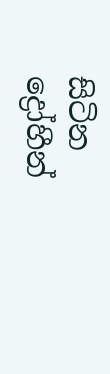සිටින ද්‍රෝහීන්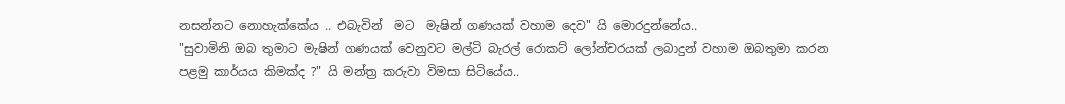නසන්නට නොහැක්කේය .. එබැවින්  මට  මැෂින් ගණයක් වහාම දෙව" යි මොරදුන්නේය..
"සුවාමිනි ඔබ තුමාට මැෂින් ගණයක් වෙනුවට මල්ටි බැරල් රොකට් ලෝන්චරයක් ලබාදුන් වහාම ඔබතුමා කරන පළමු කාර්යය කිමක්ද ?" යි මන්ත්‍ර කරුවා විමසා සිටියේය..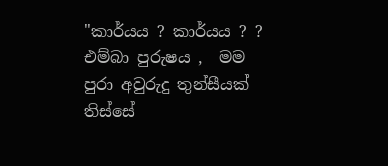"කාර්යය ? කාර්යය ? ? එම්බා පුරුෂය ,  මම පුරා අවුරුදු තුන්සීයක් තිස්සේ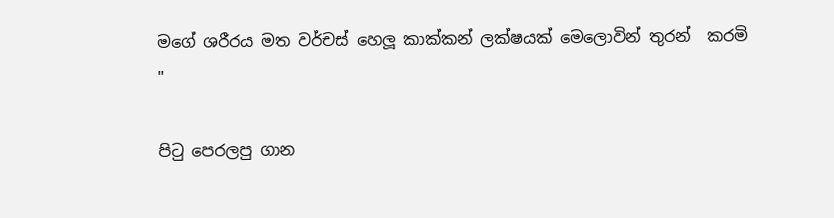මගේ ශරීරය මත වර්චස් හෙලූ කාක්කන් ලක්ෂයක් මෙලොවින් තුරන්  කරමි "

පි‍ටු පෙරලපු ගාන